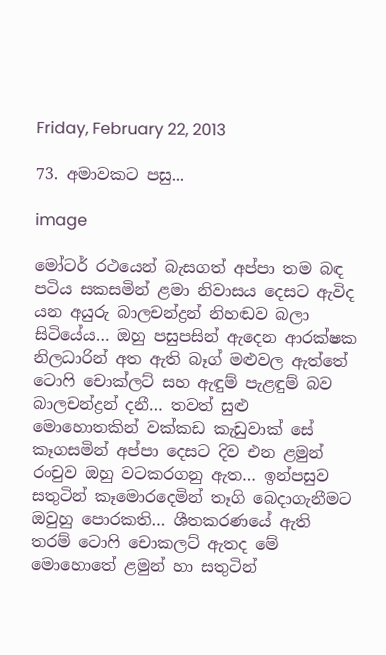Friday, February 22, 2013

73. අමාවකට පසු...

image

මෝටර් රථයෙන් බැසගත් අප්පා තම බඳ පටිය සකසමින් ළමා නිවාසය දෙසට ඇවිද යන අයුරු බාලචන්ද්‍රන් නිහඬව බලා සිටියේය… ඔහු පසුපසින් ඇදෙන ආරක්ෂක නිලධාරින් අත ඇති බෑග් මළුවල ඇත්තේ ටොෆි චොක්ලට් සහ ඇඳුම් පැළඳුම් බව බාලචන්ද්‍රන් දනී… තවත් සුළු මොහොතකින් වක්කඩ කැඩුවාක් සේ කෑගසමින් අප්පා දෙසට දිව එන ළමුන් රංචුව ඔහු වටකරගනු ඇත… ඉන්පසුව සතුටින් කෑමොරදෙමින් තෑගි බෙදාගැනීමට ඔවුහු පොරකති… ශීතකරණයේ ඇති තරම් ටොෆි චොකලට් ඇතද මේ මොහොතේ ළමුන් හා සතුටින්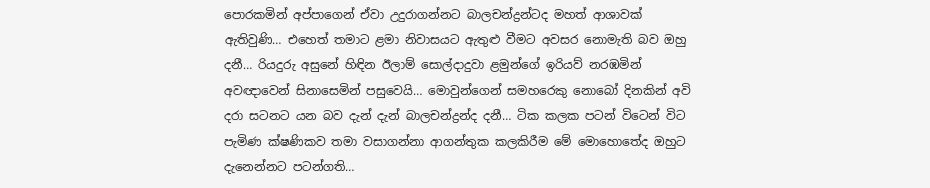පොරකමින් අප්පාගෙන් ඒවා උදුරාගන්නට බාලචන්ද්‍රන්ටද මහත් ආශාවක් ඇතිවුණි… එහෙත් තමාට ළමා නිවාසයට ඇතුළු වීමට අවසර නොමැති බව ඔහු දනී… රියදුරු අසුනේ හිඳින ඊලාම් සොල්දාදුවා ළමුන්ගේ ඉරියව් නරඹමින් අවඥාවෙන් සිනාසෙමින් පසුවෙයි… මොවුන්ගෙන් සමහරෙකු නොබෝ දිනකින් අවි දරා සටනට යන බව දැන් දැන් බාලචන්ද්‍රන්ද දනී… ටික කලක පටන් විටෙන් විට පැමිණ ක්ෂණිකව තමා වසාගන්නා ආගන්තුක කලකිරීම මේ මොහොතේද ඔහුට දැනෙන්නට පටන්ගති…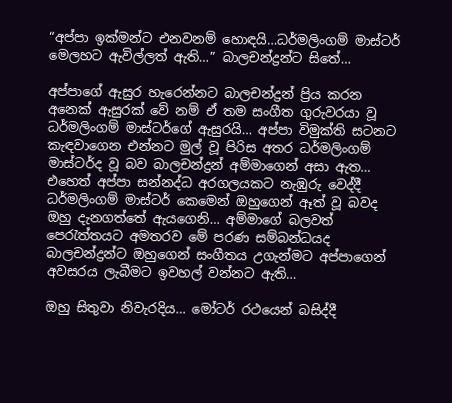“අප්පා ඉක්මන්ට එනවනම් හොඳයි…ධර්මලිංගම් මාස්ටර් මෙලහට ඇවිල්ලත් ඇති…” බාලචන්ද්‍රන්ට සිතේ…

අප්පාගේ ඇසුර හැරෙන්නට බාලචන්ද්‍රන් ප්‍රිය කරන අනෙක් ඇසුරක් වේ නම් ඒ තම සංගීත ගුරුවරයා වූ ධර්මලිංගම් මාස්ටර්ගේ ඇසුරයි… අප්පා විමුක්ති සටනට කැඳවාගෙන එන්නට මුල් වූ පිරිස අතර ධර්මලිංගම් මාස්ටර්ද වූ බව බාලචන්ද්‍රන් අම්මාගෙන් අසා ඇත… එහෙත් අප්පා සන්නද්ධ අරගලයකට නැඹුරු වෙද්දී ධර්මලිංගම් මාස්ටර් කෙමෙන් ඔහුගෙන් ඈත් වූ බවද ඔහු දැනගත්තේ ඇයගෙනි… අම්මාගේ බලවත් පෙරැත්තයට අමතරව මේ පරණ සම්බන්ධයද බාලචන්ද්‍රන්ට ඔහුගෙන් සංගීතය උගැන්මට අප්පාගෙන් අවසරය ලැබීමට ඉවහල් වන්නට ඇති…

ඔහු සිතුවා නිවැරදිය… මෝටර් රථයෙන් බසිද්දී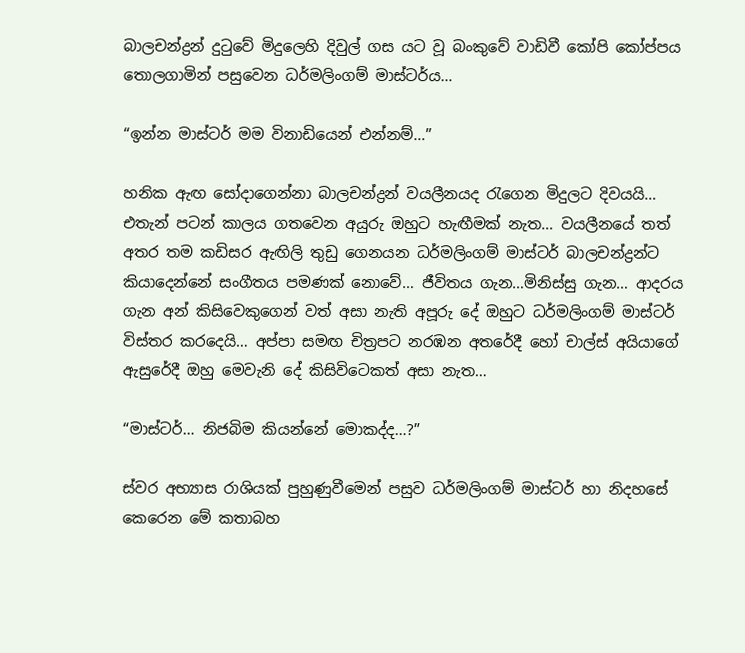බාලචන්ද්‍රන් දුටුවේ මිදුලෙහි දිවුල් ගස යට වූ බංකුවේ වාඩිවී කෝපි කෝප්පය තොලගාමින් පසුවෙන ධර්මලිංගම් මාස්ටර්ය…

“ඉන්න මාස්ටර් මම විනාඩියෙන් එන්නම්…”

හනික ඇඟ සෝදාගෙන්නා බාලචන්ද්‍රන් වයලීනයද රැගෙන මිදුලට දිවයයි… එතැන් පටන් කාලය ගතවෙන අයුරු ඔහුට හැඟීමක් නැත… වයලීනයේ තත් අතර තම කඩිසර ඇඟිලි තුඩු ගෙනයන ධර්මලිංගම් මාස්ටර් බාලචන්ද්‍රන්ට කියාදෙන්නේ සංගීතය පමණක් නොවේ… ජීවිතය ගැන…මිනිස්සු ගැන… ආදරය ගැන අන් කිසිවෙකුගෙන් වත් අසා නැති අපූරු දේ ඔහුට ධර්මලිංගම් මාස්ටර් විස්තර කරදෙයි… අප්පා සමඟ චිත්‍රපට නරඹන අතරේදී හෝ චාල්ස් අයියාගේ ඇසුරේදී ඔහු මෙවැනි දේ කිසිවිටෙකත් අසා නැත…

“මාස්ටර්… නිජබිම කියන්නේ මොකද්ද…?”

ස්වර අභ්‍යාස රාශියක් පුහුණුවීමෙන් පසුව ධර්මලිංගම් මාස්ටර් හා නිදහසේ කෙරෙන මේ කතාබහ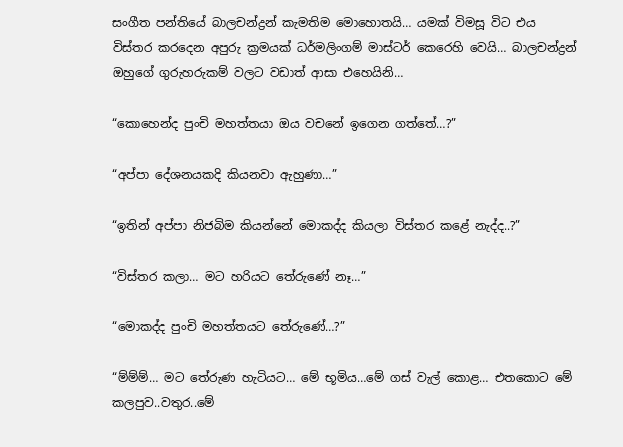සංගීත පන්තියේ බාලචන්ද්‍රන් කැමතිම මොහොතයි… යමක් විමසූ විට එය විස්තර කරදෙන අපුරු ක්‍රමයක් ධර්මලිංගම් මාස්ටර් කෙරෙහි වෙයි… බාලචන්ද්‍රන් ඔහුගේ ගුරුහරුකම් වලට වඩාත් ආසා එහෙයිනි…

“කොහෙන්ද පුංචි මහත්තයා ඔය වචනේ ඉගෙන ගත්තේ…?”

“අප්පා දේශනයකදි කියනවා ඇහුණා…”

“ඉතින් අප්පා නිජබිම කියන්නේ මොකද්ද කියලා විස්තර කළේ නැද්ද..?”

“විස්තර කලා… මට හරියට තේරුණේ නෑ…”

“මොකද්ද පුංචි මහත්තයට තේරුණේ…?”

“ම්ම්ම්… මට තේරුණ හැටියට… මේ භූමිය…මේ ගස් වැල් කොළ… එතකොට මේ කලපුව..වතුර..මේ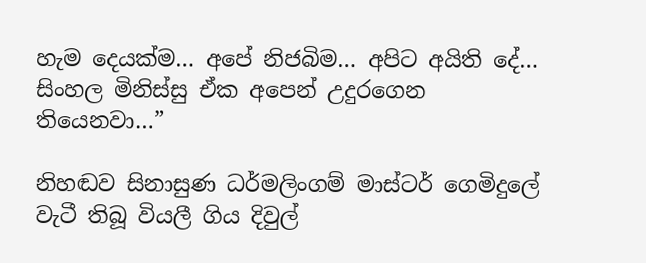හැම දෙයක්ම… අපේ නිජබිම… අපිට අයිති දේ… සිංහල මිනිස්සු ඒක අපෙන් උදුරගෙන තියෙනවා…”

නිහඬව සිනාසුණ ධර්මලිංගම් මාස්ටර් ගෙමිදුලේ වැටී තිබූ වියලී ගිය දිවුල්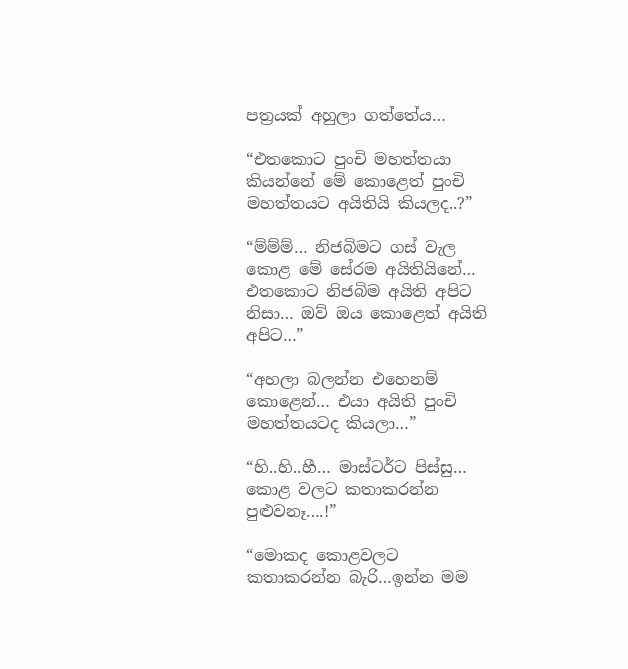පත්‍රයක් අහුලා ගත්තේය…

“එතකොට පුංචි මහත්තයා කියන්නේ මේ කොළෙත් පුංචි මහත්තයට අයිතියි කියලද..?”

“ම්ම්ම්… නිජබිමට ගස් වැල කොළ මේ සේරම අයිතියිනේ… එතකොට නිජබිම අයිති අපිට නිසා… ඔව් ඔය කොළෙත් අයිති අපිට…”

“අහලා බලන්න එහෙනම් කොළෙන්… එයා අයිති පුංචි මහත්තයටද කියලා…”

“හි..හි..හී… මාස්ටර්ට පිස්සු… කොළ වලට කතාකරන්න පුළුවනෑ….!”

“මොකද කොළවලට කතාකරන්න බැරි…ඉන්න මම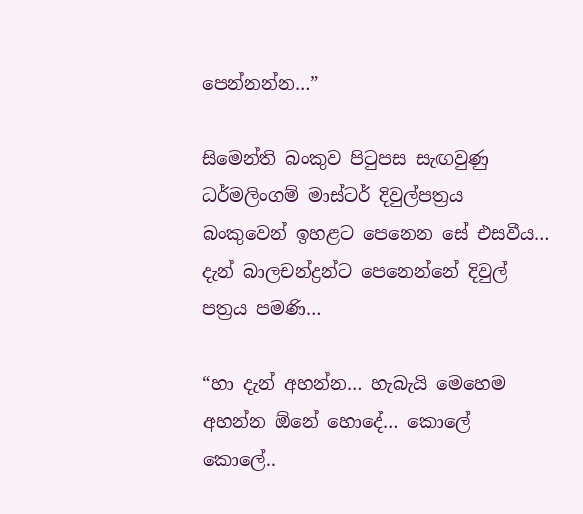පෙන්නන්න…”

සිමෙන්ති බංකුව පිටුපස සැඟවුණු ධර්මලිංගම් මාස්ටර් දිවුල්පත්‍රය බංකුවෙන් ඉහළට පෙනෙන සේ එසවීය… දැන් බාලචන්ද්‍රන්ට පෙනෙන්නේ දිවුල් පත්‍රය පමණි…

“හා දැන් අහන්න… හැබැයි මෙහෙම අහන්න ඕනේ හොදේ… කොලේ කොලේ..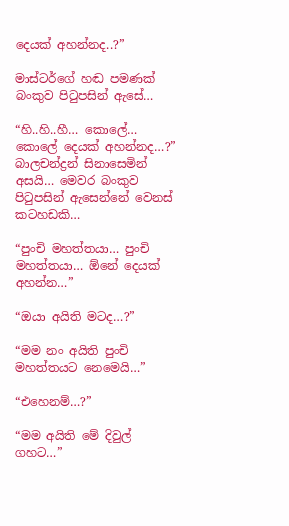දෙයක් අහන්නද..?”

මාස්ටර්ගේ හඬ පමණක් බංකුව පිටුපසින් ඇසේ…

“හි..හි..හී… කොලේ… කොලේ දෙයක් අහන්නද…?” බාලචන්ද්‍රන් සිනාසෙමින් අසයි… මෙවර බංකුව පිටුපසින් ඇසෙන්නේ වෙනස් කටහඩකි…

“පුංචි මහත්තයා… පුංචි මහත්තයා… ඕනේ දෙයක් අහන්න…”

“ඔයා අයිති මටද…?”

“මම නං අයිති පුංචි මහත්තයට නෙමෙයි…”

“එහෙනම්…?”

“මම අයිති මේ දිවුල් ගහට…”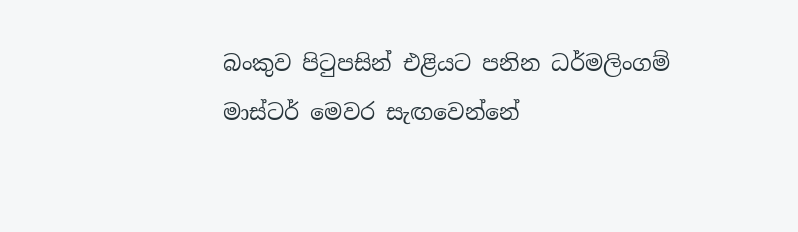බංකුව පිටුපසින් එළියට පනින ධර්මලිංගම් මාස්ටර් මෙවර සැඟවෙන්නේ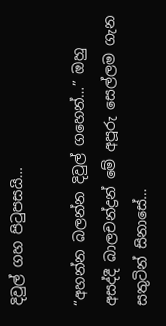දිවුල් ගහ පිටුපසයි…

“අහන්න බලන්න දිවුල් ගහෙන්…” ඔහු අසද්දී බාලචන්ද්‍රන් මේ අපූරු සෙල්ලම ගැන සතුටින් සිනාසේ…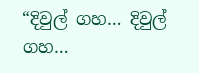“දිවුල් ගහ… දිවුල් ගහ…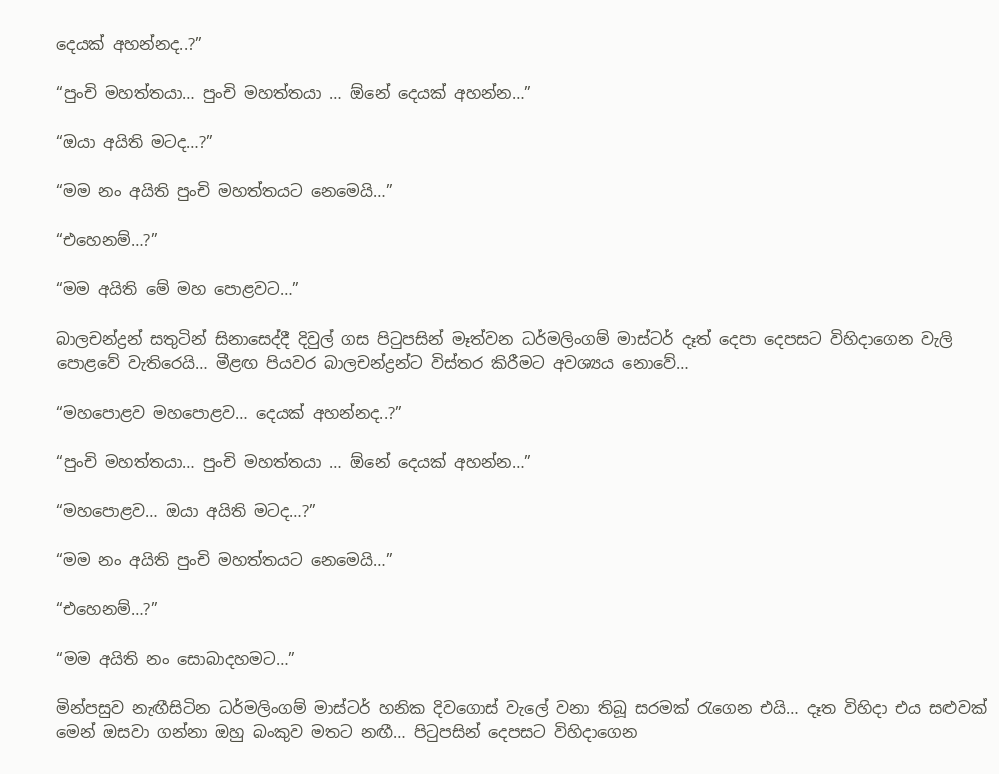දෙයක් අහන්නද..?”

“පුංචි මහත්තයා… පුංචි මහත්තයා … ඕනේ දෙයක් අහන්න…”

“ඔයා අයිති මටද…?”

“මම නං අයිති පුංචි මහත්තයට නෙමෙයි…”

“එහෙනම්…?”

“මම අයිති මේ මහ පොළවට…”

බාලචන්ද්‍රන් සතුටින් සිනාසෙද්දී දිවුල් ගස පිටුපසින් මෑත්වන ධර්මලිංගම් මාස්ටර් දෑත් දෙපා දෙපසට විහිදාගෙන වැලි පොළවේ වැතිරෙයි… මීළඟ පියවර බාලචන්ද්‍රන්ට විස්තර කිරීමට අවශ්‍යය නොවේ…

“මහපොළව මහපොළව… දෙයක් අහන්නද..?”

“පුංචි මහත්තයා… පුංචි මහත්තයා … ඕනේ දෙයක් අහන්න…”

“මහපොළව… ඔයා අයිති මටද…?”

“මම නං අයිති පුංචි මහත්තයට නෙමෙයි…”

“එහෙනම්…?”

“මම අයිති නං සොබාදහමට…”

මින්පසුව නැඟීසිටින ධර්මලිංගම් මාස්ටර් හනික දිවගොස් වැලේ වනා තිබූ සරමක් රැගෙන එයි… දෑත විහිදා එය සළුවක් මෙන් ඔසවා ගන්නා ඔහු බංකුව මතට නඟී… පිටුපසින් දෙපසට විහිදාගෙන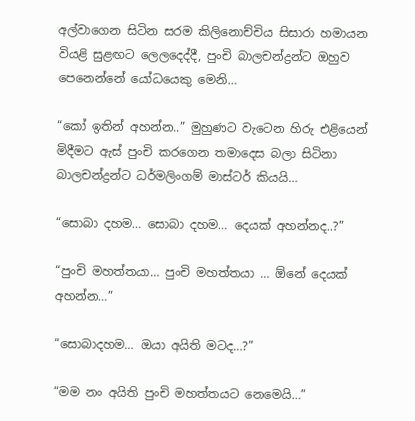අල්වාගෙන සිටින සරම කිලිනොච්චිය සිසාරා හමායන වියළි සුළඟට ලෙලදෙද්දී, පුංචි බාලචන්ද්‍රන්ට ඔහුව පෙනෙන්නේ යෝධයෙකු මෙනි…

“කෝ ඉතින් අහන්න..” මුහුණට වැටෙන හිරු එළියෙන් මිදීමට ඇස් පුංචි කරගෙන තමාදෙස බලා සිටිනා බාලචන්ද්‍රන්ට ධර්මලිංගම් මාස්ටර් කියයි…

“සොබා දහම… සොබා දහම… දෙයක් අහන්නද..?”

“පුංචි මහත්තයා… පුංචි මහත්තයා … ඕනේ දෙයක් අහන්න…”

“සොබාදහම… ඔයා අයිති මටද…?”

“මම නං අයිති පුංචි මහත්තයට නෙමෙයි…”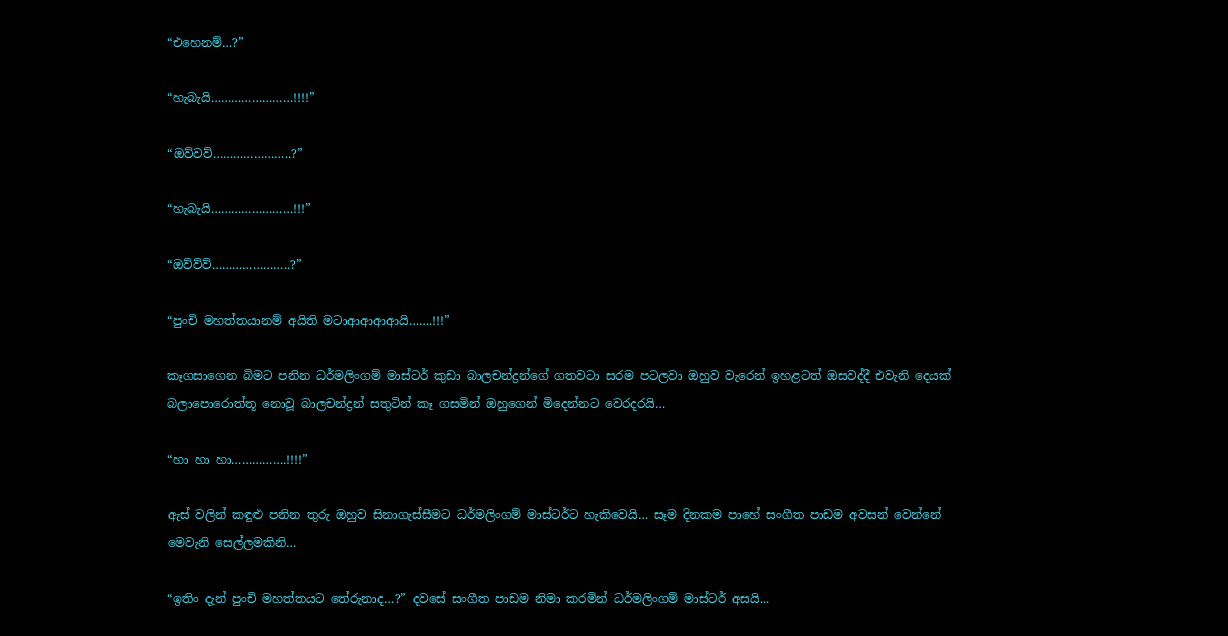“එහෙනම්…?”

“හැබැයි……………………!!!!”

“ඔව්වව්…………………..?”

“හැබැයි……………………!!!”

“ඔව්ව්ව්…………………..?”

“පුංචි මහත්තයානම් අයිති මටාආආආආයි…….!!!”

කෑගසාගෙන බිමට පනින ධර්මලිංගම් මාස්ටර් කුඩා බාලචන්ද්‍රන්ගේ ගතවටා සරම පටලවා ඔහුව වැරෙන් ඉහළටත් ඔසවද්දී එවැනි දෙයක් බලාපොරොත්තූ නොවූ බාලචන්ද්‍රන් සතුටින් කෑ ගසමින් ඔහුගෙන් මිදෙන්නට වෙරදරයි…

“හා හා හා…………….!!!!”

ඇස් වලින් කඳුළු පනින තුරු ඔහුව සිනාගැස්සීමට ධර්මලිංගම් මාස්ටර්ට හැකිවෙයි… සෑම දිනකම පාහේ සංගීත පාඩම අවසන් වෙන්නේ මෙවැනි සෙල්ලමකිනි…

“ඉතිං දැන් පුංචි මහත්තයට තේරුනාද…?” දවසේ සංගීත පාඩම නිමා කරමින් ධර්මලිංගම් මාස්ටර් අසයි...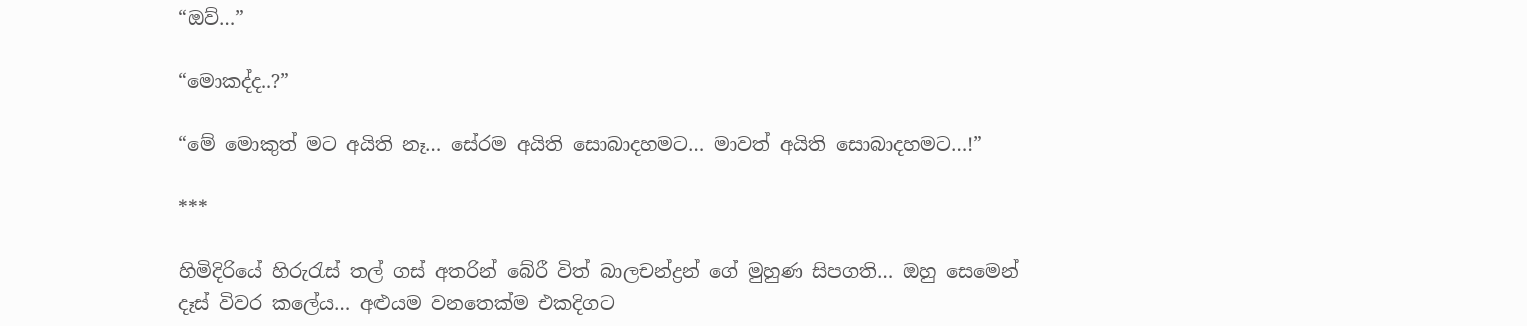“ඔව්…”

“මොකද්ද..?”

“මේ මොකුත් මට අයිති නෑ… සේරම අයිති සොබාදහමට… මාවත් අයිති සොබාදහමට…!”

***

හිමිදිරියේ හිරුරැස් තල් ගස් අතරින් බේරී විත් බාලචන්ද්‍රන් ගේ මුහුණ සිපගති… ඔහු සෙමෙන් දෑස් විවර කලේය… අළුයම වනතෙක්ම එකදිගට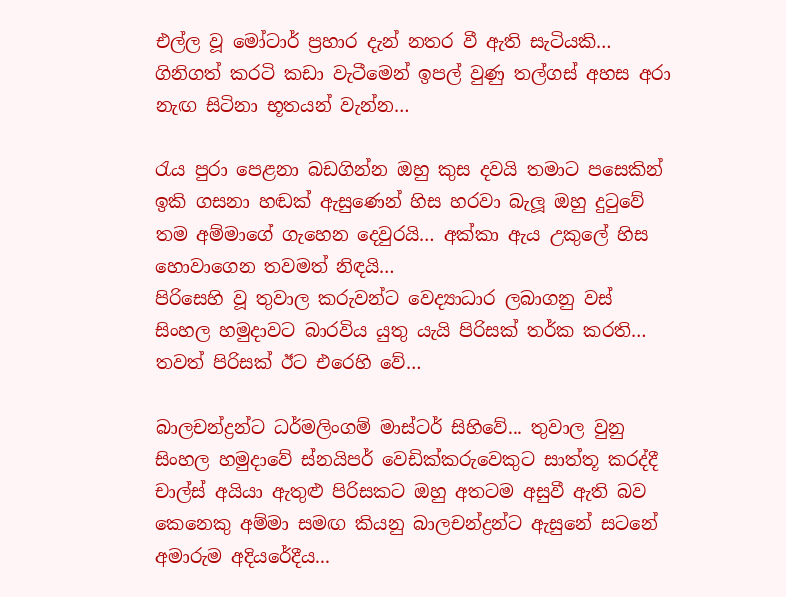එල්ල වූ මෝටාර් ප්‍රහාර දැන් නතර වී ඇති සැටියකි… ගිනිගත් කරටි කඩා වැටීමෙන් ඉපල් වුණු තල්ගස් අහස අරා නැඟ සිටිනා භූතයන් වැන්න…

රැය පුරා පෙළනා බඩගින්න ඔහු කුස දවයි තමාට පසෙකින් ඉකි ගසනා හඬක් ඇසුණෙන් හිස හරවා බැලූ ඔහු දුටුවේ තම අම්මාගේ ගැහෙන දෙවුරයි… අක්කා ඇය උකුලේ හිස හොවාගෙන තවමත් නිඳයි…
පිරිසෙහි වූ තුවාල කරුවන්ට වෙද්‍යාධාර ලබාගනු වස් සිංහල හමුදාවට බාරවිය යුතු යැයි පිරිසක් තර්ක කරති… තවත් පිරිසක් ඊට එරෙහි වේ…

බාලචන්ද්‍රන්ට ධර්මලිංගම් මාස්ටර් සිහිවේ... තුවාල වුනු සිංහල හමුදාවේ ස්නයිපර් වෙඩික්කරුවෙකුට සාත්තූ කරද්දී චාල්ස් අයියා ඇතුළු පිරිසකට ඔහු අතටම අසුවී ඇති බව කෙනෙකු අම්මා සමඟ කියනු බාලචන්ද්‍රන්ට ඇසුනේ සටනේ අමාරුම අදියරේදීය...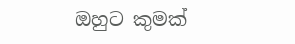ඔහුට කුමක්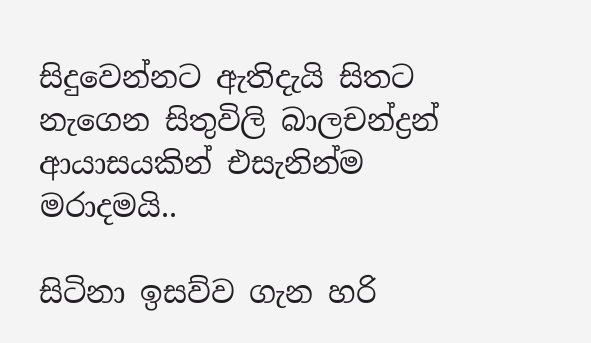සිදුවෙන්නට ඇතිදැයි සිතට නැගෙන සිතුවිලි බාලචන්ද්‍රන් ආයාසයකින් එසැනින්ම මරාදමයි..

සිටිනා ඉසව්ව ගැන හරි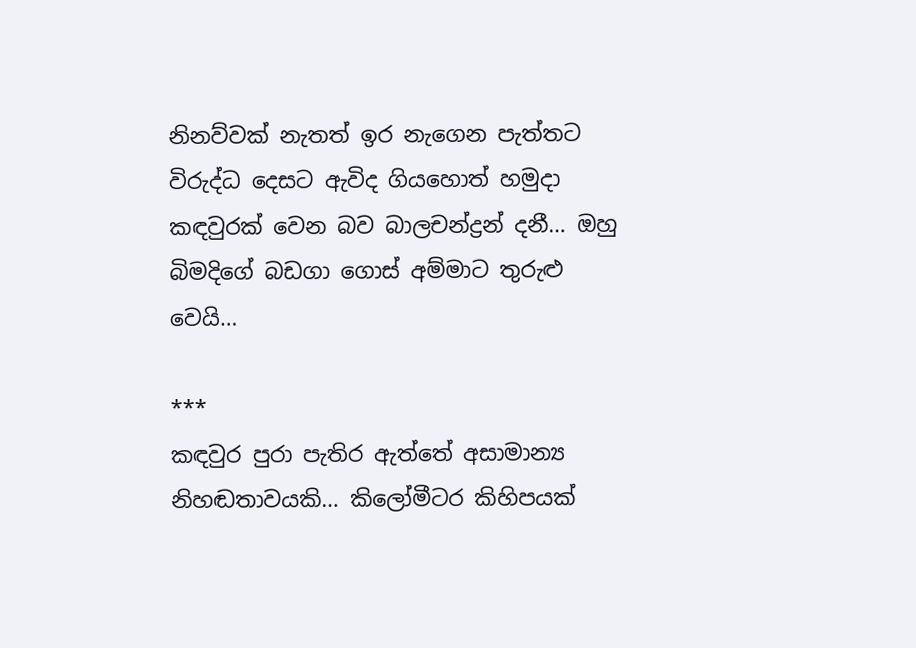නිනව්වක් නැතත් ඉර නැගෙන පැත්තට විරුද්ධ දෙසට ඇවිද ගියහොත් හමුදා කඳවුරක් වෙන බව බාලචන්ද්‍රන් දනී… ඔහු බිමදිගේ බඩගා ගොස් අම්මාට තුරුළු වෙයි…

***
කඳවුර පුරා පැතිර ඇත්තේ අසාමාන්‍ය නිහඬතාවයකි… කිලෝමීටර කිහිපයක්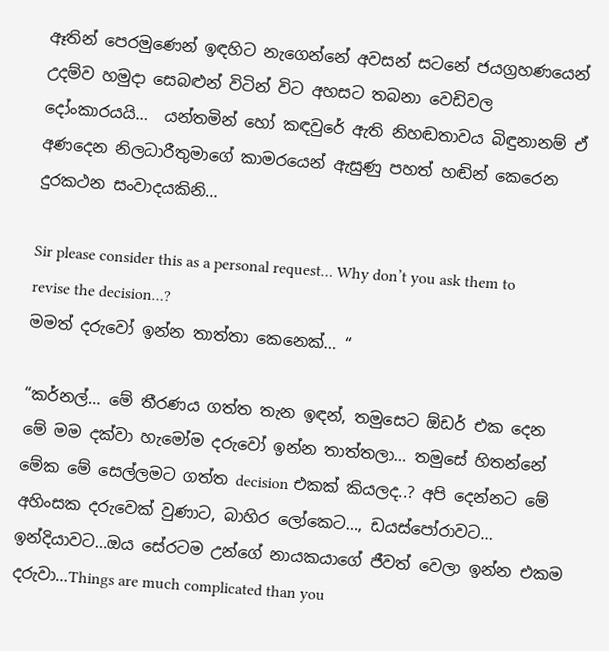ඈතින් පෙරමුණෙන් ඉඳහිට නැගෙන්නේ අවසන් සටනේ ජයග්‍රහණයෙන් උදම්ව හමුදා සෙබළුන් විටින් විට අහසට තබනා වෙඩිවල දෝංකාරයයි…  යන්තමින් හෝ කඳවුරේ ඇති නිහඬතාවය බිඳුනානම් ඒ අණදෙන නිලධාරීතුමාගේ කාමරයෙන් ඇසුණු පහත් හඬින් කෙරෙන දුරකථන සංවාදයකිනි…

Sir please consider this as a personal request… Why don’t you ask them to revise the decision…?
මමත් දරුවෝ ඉන්න තාත්තා කෙනෙක්… “

“කර්නල්… මේ තීරණය ගත්ත තැන ඉඳන්, තමුසෙට ඕඩර් එක දෙන මේ මම දක්වා හැමෝම දරුවෝ ඉන්න තාත්තලා… තමුසේ හිතන්නේ මේක මේ සෙල්ලමට ගත්ත decision එකක් කියලද..? අපි දෙන්නට මේ අහිංසක දරුවෙක් වුණාට, බාහිර ලෝකෙට…, ඩයස්පෝරාවට… ඉන්දියාවට…ඔය සේරටම උන්ගේ නායකයාගේ ජීවත් වෙලා ඉන්න එකම දරුවා…Things are much complicated than you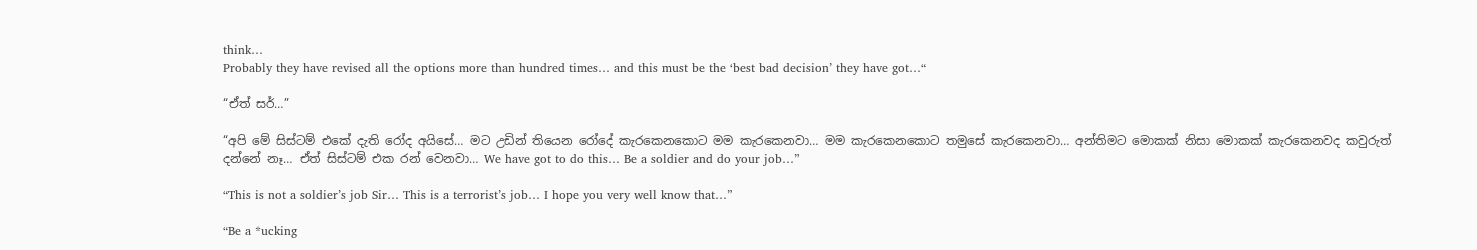think…
Probably they have revised all the options more than hundred times… and this must be the ‘best bad decision’ they have got…“

“ඒත් සර්…”

“අපි මේ සිස්ටම් එකේ දැති රෝද අයිසේ… මට උඩින් තියෙන රෝදේ කැරකෙනකොට මම කැරකෙනවා… මම කැරකෙනකොට තමුසේ කැරකෙනවා… අන්තිමට මොකක් නිසා මොකක් කැරකෙනවද කවුරුත් දන්නේ නෑ… ඒත් සිස්ටම් එක රන් වෙනවා… We have got to do this… Be a soldier and do your job…”

“This is not a soldier’s job Sir… This is a terrorist’s job… I hope you very well know that…”

“Be a *ucking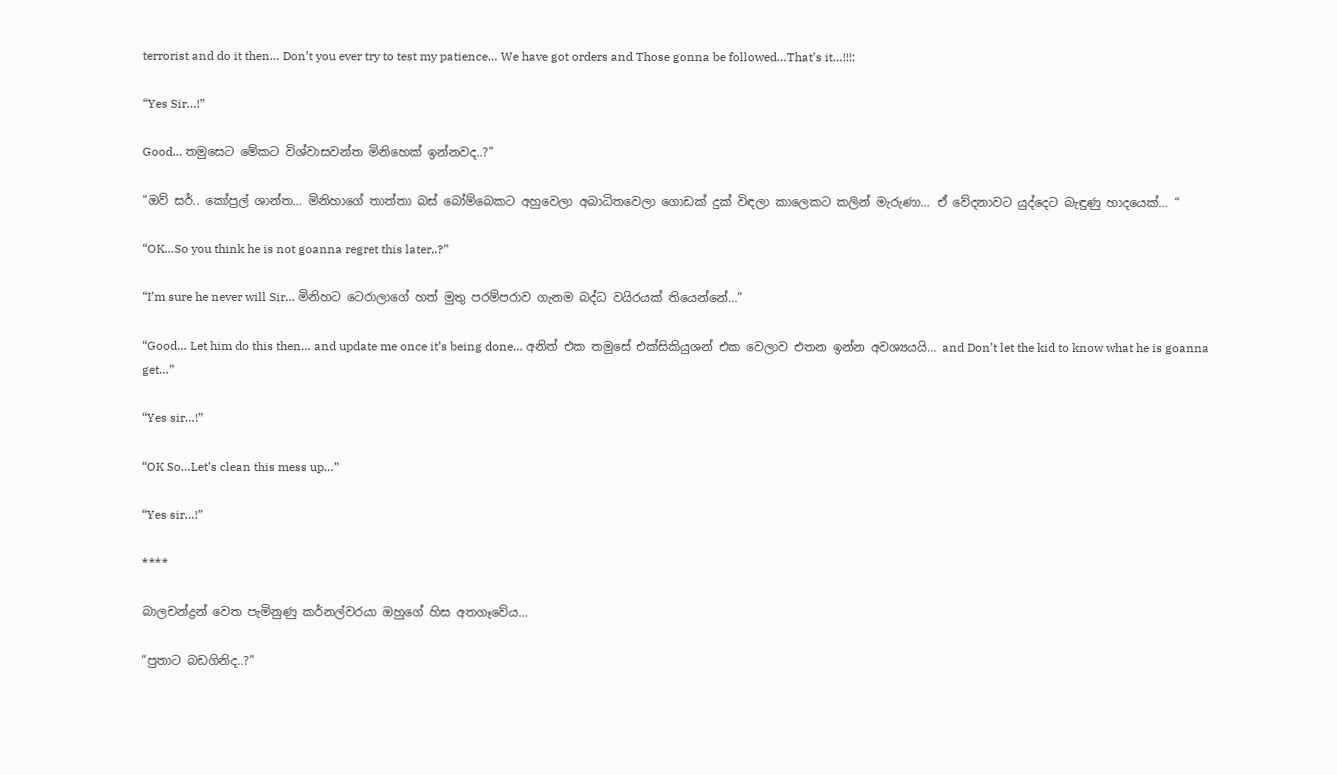terrorist and do it then… Don’t you ever try to test my patience… We have got orders and Those gonna be followed…That’s it…!!!:

“Yes Sir…!”

Good… තමුසෙට මේකට විශ්වාසවන්ත මිනිහෙක් ඉන්නවද..?”

“ඔව් සර්.. කෝප්‍රල් ශාන්ත… මිනිහාගේ තාත්තා බස් බෝම්බෙකට අහුවෙලා අබාධිතවෙලා ගොඩක් දුක් විඳලා කාලෙකට කලින් මැරුණා… ඒ වේදනාවට යුද්දෙට බැඳුණු හාදයෙක්… “

“OK…So you think he is not goanna regret this later..?”

“I’m sure he never will Sir… මිනිහට ටෙරාලාගේ හත් මුතු පරම්පරාව ගැනම බද්ධ වයිරයක් තියෙන්නේ…”

“Good… Let him do this then… and update me once it’s being done… අනිත් එක තමුසේ එක්සිකියුශන් එක වෙලාව එතන ඉන්න අවශ්‍යයයි… and Don’t let the kid to know what he is goanna get…”

“Yes sir…!”

“OK So…Let’s clean this mess up…”

“Yes sir…!”

****

බාලචන්ද්‍රන් වෙත පැමිනුණු කර්නල්වරයා ඔහුගේ හිස අතගෑවේය…

“පුතාට බඩගිනිද..?”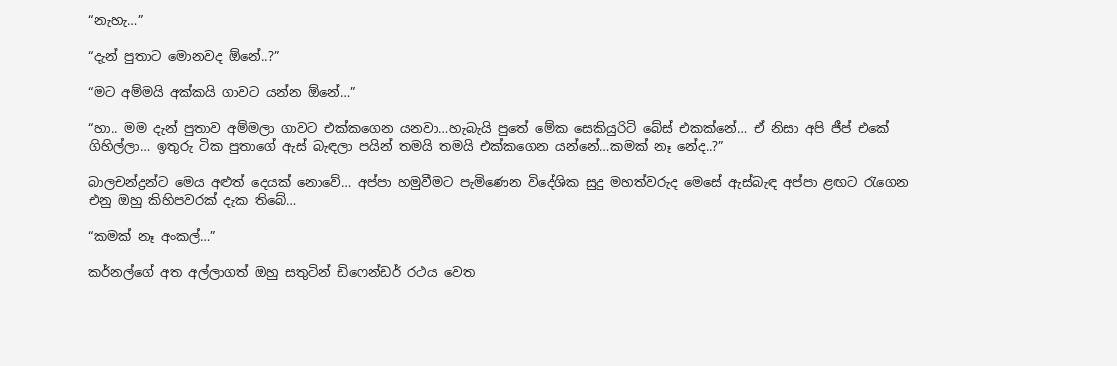“නැහැ…”

“දැන් පුතාට මොනවද ඕනේ..?”

“මට අම්මයි අක්කයි ගාවට යන්න ඕනේ…”

“හා.. මම දැන් පුතාව අම්මලා ගාවට එක්කගෙන යනවා…හැබැයි පුතේ මේක සෙකියුරිටි බේස් එකක්නේ… ඒ නිසා අපි ජීප් එකේ ගිහිල්ලා… ඉතුරු ටික පුතාගේ ඇස් බැඳලා පයින් තමයි තමයි එක්කගෙන යන්නේ…කමක් නෑ නේද..?”

බාලචන්ද්‍රන්ට මෙය අළුත් දෙයක් නොවේ… අප්පා හමුවීමට පැමිණෙන විදේශික සුදු මහත්වරුද මෙසේ ඇස්බැඳ අප්පා ළඟට රැගෙන එනු ඔහු කිහිපවරක් දැක තිබේ…

“කමක් නෑ අංකල්…”

කර්නල්ගේ අත අල්ලාගත් ඔහු සතුටින් ඩිෆෙන්ඩර් රථය වෙත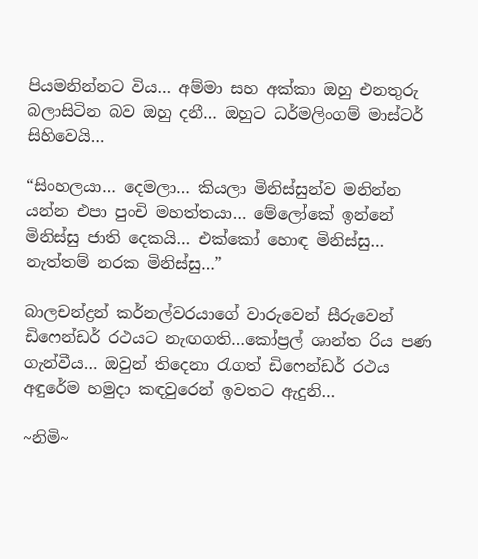පියමනින්නට විය… අම්මා සහ අක්කා ඔහු එනතුරු බලාසිටින බව ඔහු දනී… ඔහුට ධර්මලිංගම් මාස්ටර් සිහිවෙයි…

“සිංහලයා… දෙමලා… කියලා මිනිස්සුන්ව මනින්න යන්න එපා පුංචි මහත්තයා… මේලෝකේ ඉන්නේ මිනිස්සු ජාති දෙකයි… එක්කෝ හොඳ මිනිස්සු… නැත්තම් නරක මිනිස්සු…”

බාලචන්ද්‍රන් කර්නල්වරයාගේ වාරුවෙන් සීරුවෙන් ඩිෆෙන්ඩර් රථයට නැඟගති…කෝප්‍රල් ශාන්ත රිය පණ ගැන්වීය… ඔවුන් තිදෙනා රැගත් ඩිෆෙන්ඩර් රථය අඳුරේම හමුදා කඳවුරෙන් ඉවතට ඇදුනි…

~නිමි~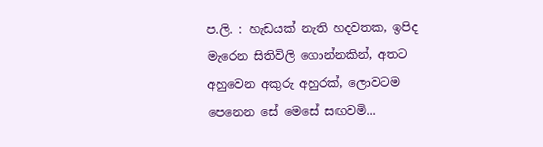ප.ලි. : හැඩයක් නැති හදවතක, ඉපිද මැරෙන සිතිවිලි ගොන්නකින්, අතට අහුවෙන අකුරු අහුරක්, ලොවටම පෙනෙන සේ මෙසේ සඟවමි...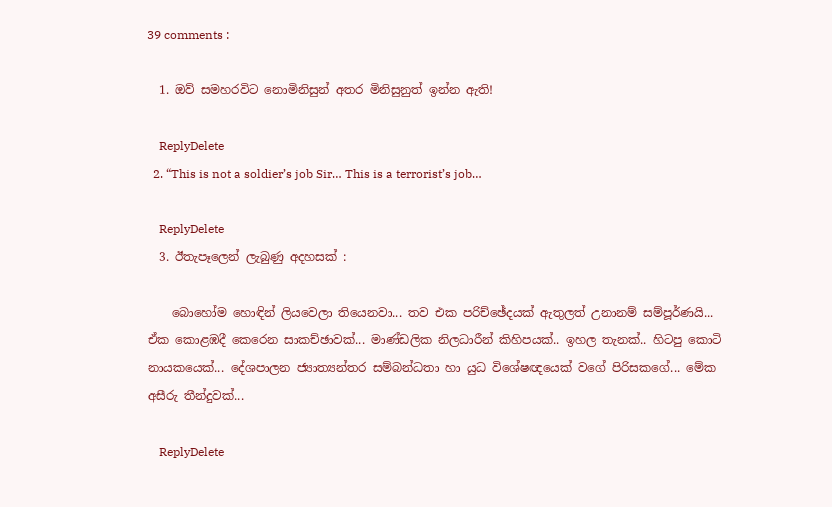39 comments :

  1. ඔව් සමහරවිට නොමිනිසුන් අතර මිනිසුනුත් ඉන්න ඇති!

    ReplyDelete
  2. “This is not a soldier’s job Sir… This is a terrorist’s job…

    ReplyDelete
  3. ඊතැපෑලෙන් ලැබුණු අදහසක් :

    බොහෝම හොඳින් ලියවෙලා තියෙනවා... තව එක පරිච්ඡේදයක් ඇතුලත් උනානම් සම්පූර්ණයි... ඒක කොළඹදී කෙරෙන සාකච්ඡාවක්... මාණ්ඩලික නිලධාරීන් කිහිපයක්.. ඉහල තැනක්.. හිටපු කොටි නායකයෙක්... දේශපාලන ජ්‍යාත්‍යන්තර සම්බන්ධතා හා යුධ විශේෂඥයෙක් වගේ පිරිසකගේ... මේක අසීරු තීන්දුවක්...

    ReplyDelete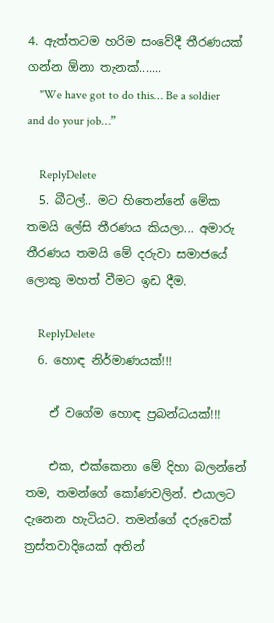4. ඇත්තටම හරිම සංවේදී තීරණයක් ගන්න ඕනා තැනක්.......
    "We have got to do this… Be a soldier and do your job…”

    ReplyDelete
  5. බීටල්.. මට හිතෙන්නේ මේක තමයි ලේසි තීරණය කියලා... අමාරු තීරණය තමයි මේ දරුවා සමාජයේ ලොකු මහත් වීමට ඉඩ දීම.

    ReplyDelete
  6. හොඳ නිර්මාණයක්!!!

    ඒ වගේම හොඳ ප්‍රබන්ධයක්!!!

    එක, එක්කෙනා මේ දිහා බලන්නේ තම, තමන්ගේ කෝණවලින්. එයාලට දැනෙන හැටියට. තමන්ගේ දරුවෙක් ත්‍රස්තවාදියෙක් අතින්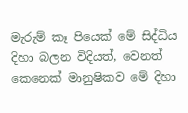මැරුම් කෑ පියෙක් මේ සිද්ධිය දිහා බලන විදියත්, වෙනත් කෙනෙක් මානුෂිකව මේ දිහා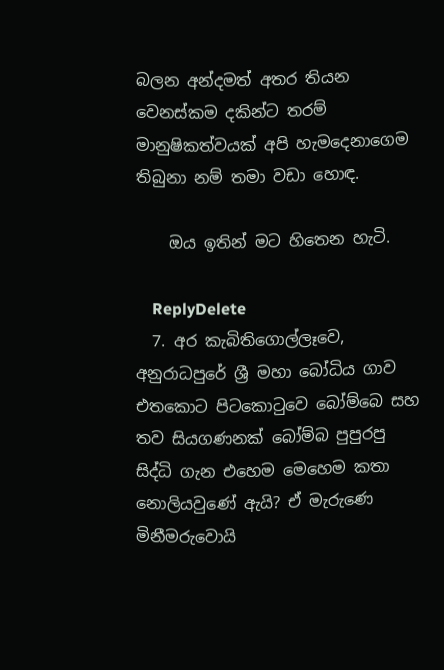බලන අන්දමත් අතර තියන වෙනස්කම දකින්ට තරම් මානුෂිකත්වයක් අපි හැමදෙනාගෙම තිබුනා නම් තමා වඩා හොඳ.

    ඔය ඉතින් මට හිතෙන හැටි.

    ReplyDelete
  7. අර කැබිතිගොල්ලෑවෙ, අනුරාධපුරේ ශ්‍රී මහා බෝධිය ගාව එතකොට පිටකොටුවෙ බෝම්බෙ සහ තව සියගණනක් බෝම්බ පුපුරපු සිද්ධි ගැන එහෙම මෙහෙම කතා නොලියවුණේ ඇයි? ඒ මැරුණෙ මිනීමරුවොයි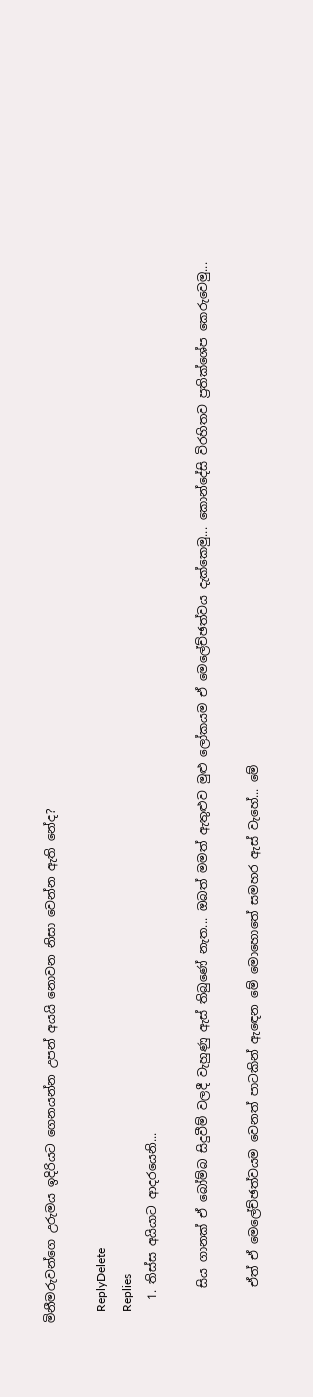මිනීමරුවන්ගෙ උරුමය ඉදිරියට ගෙනයන්න උපන් අයයි නොවන නිසා වෙන්න ඇති නේද?

    ReplyDelete
    Replies
    1. තිස්ස අයියාට ආදරයෙනි...

      සිය ගානක් ඒ බෝම්බ සිදුවීම් වලදී වැහුණු ඇස් තිබුණේ නැත... ඔබත් මමත් ඇතුළුව මුළු ලෝකයම ඒ මෙලේච්ඡත්වය දැක්කෙමු... කොන්දේසි විරහිතව ප්‍රතික්ශේප කෙරුවෙමු...

      ඒත් ඒ මෙලේච්ඡත්වයම වෙනත් පාටකින් ඇඳෙන මේ මොහොතේ සමහර ඇස් වැහේ... මේ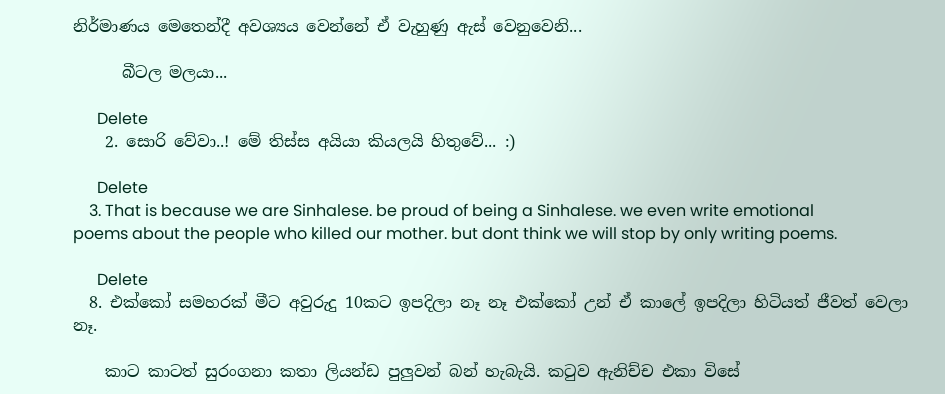නිර්මාණය මෙතෙන්දී අවශ්‍යය වෙන්නේ ඒ වැහුණු ඇස් වෙනුවෙනි...

      බීටල මලයා...

      Delete
    2. සොරි වේවා..! මේ තිස්ස අයියා කියලයි හිතුවේ... :)

      Delete
    3. That is because we are Sinhalese. be proud of being a Sinhalese. we even write emotional poems about the people who killed our mother. but dont think we will stop by only writing poems.

      Delete
  8. එක්කෝ සමහරක් මීට අවුරුදු 10කට ඉපදිලා නෑ නෑ එක්කෝ උන් ඒ කාලේ ඉපදිලා හිටියත් ජීවත් වෙලා නෑ.

    කාට කාටත් සුරංගනා කතා ලියන්ඩ පුලුවන් බන් හැබැයි. කටුව ඇනිච්ච එකා විසේ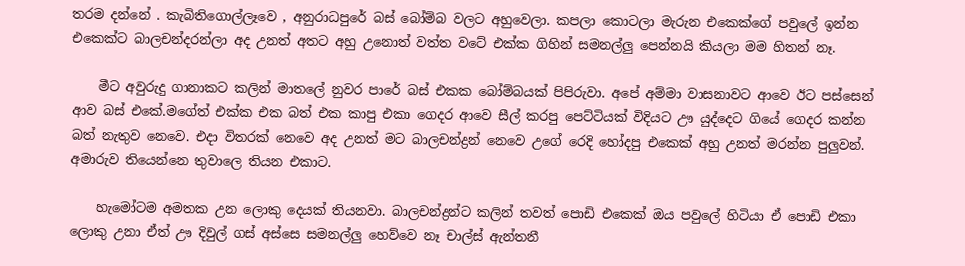තරම දන්නේ . කැබිතිගොල්ලෑවෙ , අනුරාධපුරේ බස් බෝම්බ වලට අහුවෙලා. කපලා කොටලා මැරුන එකෙක්ගේ පවුලේ ඉන්න එකෙක්ට බාලචන්දරන්ලා අද උනත් අතට අහු උනොත් වත්ත වටේ එක්ක ගිහින් සමනල්ලු පෙන්නයි කියලා මම හිතන් නෑ.

    මීට අවුරුදු ගානාකට කලින් මාතලේ නුවර පාරේ බස් එකක බෝම්බයක් පිපිරුවා. අපේ අම්මා වාසනාවට ආවෙ ඊට පස්සෙන් ආව බස් එකේ.මගේත් එක්ක එක බත් එක කාපු එකා ගෙදර ආවෙ සීල් කරපු පෙට්ටියක් විදියට ඌ යුද්දෙට ගියේ ගෙදර කන්න බත් නැතුව නෙවෙ. එදා විතරක් නෙවෙ අද උනත් මට බාලචන්ද්‍රන් නෙවෙ උගේ රෙදි හෝදපු එකෙක් අහු උනත් මරන්න පුලුවන්. අමාරුව තියෙන්නෙ තුවාලෙ තියන එකාට.

    හැමෝටම අමතක උන ලොකු දෙයක් තියනවා. බාලචන්ද්‍රන්ට කලින් තවත් පොඩි එකෙක් ඔය පවුලේ හිටියා ඒ පොඩි එකා ලොකු උනා ඒත් ඌ දිවුල් ගස් අස්සෙ සමනල්ලු හෙව්වෙ නෑ චාල්ස් ඇන්තනී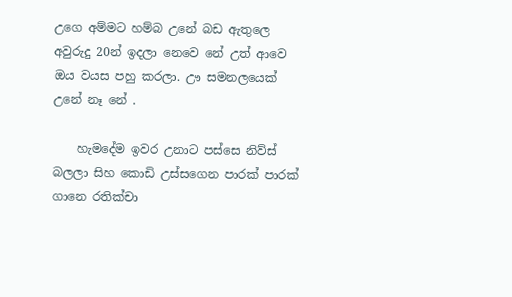උගෙ අම්මට හම්බ උනේ බඩ ඇතුලෙ අවුරුදු 20න් ඉදලා නෙවෙ නේ උත් ආවෙ ඔය වයස පහු කරලා. ඌ සමනලයෙක් උනේ නෑ නේ .

    හැමදේම ඉවර උනාට පස්සෙ නිව්ස් බලලා සිහ කොඩි උස්සගෙන පාරක් පාරක් ගානෙ රතික්චා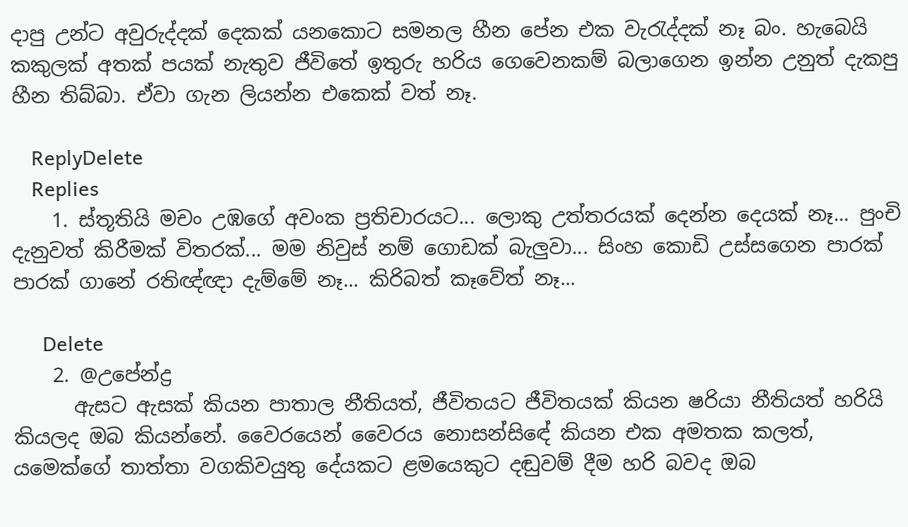දාපු උන්ට අවුරුද්දක් දෙකක් යනකොට සමනල හීන පේන එක වැරැද්දක් නෑ බං. හැබෙයි කකුලක් අතක් පයක් නැතුව ජීවිතේ ඉතුරු හරිය ගෙවෙනකම් බලාගෙන ඉන්න උනුත් දැකපු හීන තිබ්බා. ඒවා ගැන ලියන්න එකෙක් වත් නෑ.

    ReplyDelete
    Replies
    1. ස්තූතියි මචං උඹගේ අවංක ප්‍රතිචාරයට... ලොකු උත්තරයක් දෙන්න දෙයක් නෑ... පුංචි දැනුවත් කිරීමක් විතරක්... මම නිවුස් නම් ගොඩක් බැලුවා... සිංහ කොඩි උස්සගෙන පාරක් පාරක් ගානේ රතිඥ්ඥා දැම්මේ නෑ... කිරිබත් කෑවේත් නෑ...

      Delete
    2. @උපේන්ද්‍ර
      ඇසට ඇසක් කියන පාතාල නීතියත්, ජීවිතයට ජීවිතයක් කියන ෂරියා නීතියත් හරියි කියලද ඔබ කියන්නේ. වෛරයෙන් වෛරය නොසන්සිඳේ කියන එක අමතක කලත්, යමෙක්ගේ තාත්තා වගකිවයුතු දේයකට ළමයෙකුට දඬුවම් දීම හරි බවද ඔබ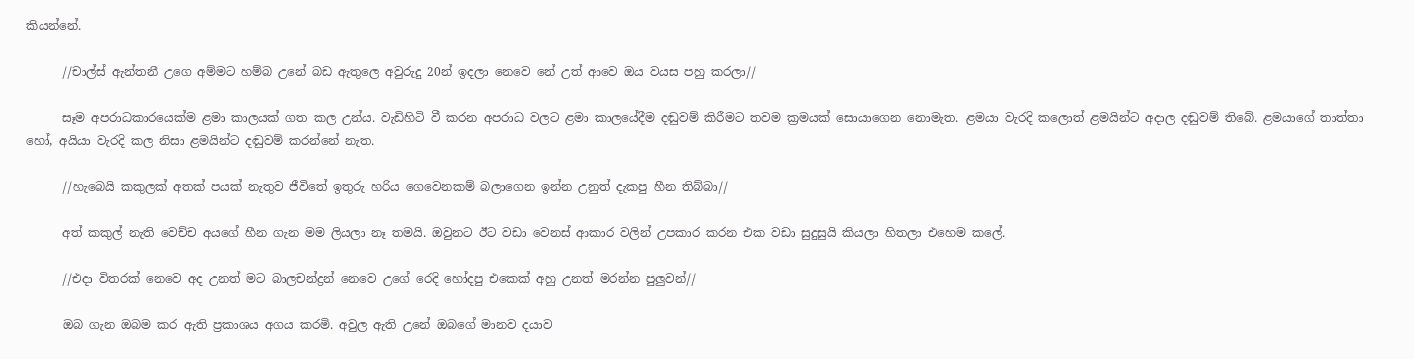කියන්නේ.

      //චාල්ස් ඇන්තනී උගෙ අම්මට හම්බ උනේ බඩ ඇතුලෙ අවුරුදු 20න් ඉදලා නෙවෙ නේ උත් ආවෙ ඔය වයස පහු කරලා//

      සෑම අපරාධකාරයෙක්ම ළමා කාලයක් ගත කල උන්ය. වැඩිහිටි වී කරන අපරාධ වලට ළමා කාලයේදීම දඬුවම් කිරීමට තවම ක්‍රමයක් සොයාගෙන නොමැත. ළමයා වැරදි කලොත් ළමයින්ට අදාල දඬුවම් තිබේ. ළමයාගේ තාත්තා හෝ, අයියා වැරදි කල නිසා ළමයින්ට දඬුවම් කරන්නේ නැත.

      //හැබෙයි කකුලක් අතක් පයක් නැතුව ජීවිතේ ඉතුරු හරිය ගෙවෙනකම් බලාගෙන ඉන්න උනුත් දැකපු හීන තිබ්බා//

      අත් කකුල් නැති වෙච්ච අයගේ හීන ගැන මම ලියලා නෑ තමයි. ඔවුනට ඊට වඩා වෙනස් ආකාර වලින් උපකාර කරන එක වඩා සුදුසුයි කියලා හිතලා එහෙම කලේ.

      //එදා විතරක් නෙවෙ අද උනත් මට බාලචන්ද්‍රන් නෙවෙ උගේ රෙදි හෝදපු එකෙක් අහු උනත් මරන්න පුලුවන්//

      ඔබ ගැන ඔබම කර ඇති ප්‍රකාශය අගය කරමි. අවුල ඇති උනේ ඔබගේ මානව දයාව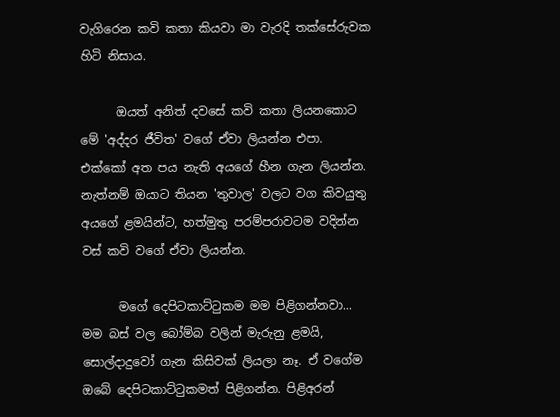වැගිරෙන කවි කතා කියවා මා වැරදි තක්සේරුවක හිටි නිසාය.

      ඔයත් අනිත් දවසේ කවි කතා ලියනකොට මේ 'අද්දර ජීවිත' වගේ ඒවා ලියන්න එපා. එක්කෝ අත පය නැති අයගේ හීන ගැන ලියන්න. නැත්නම් ඔයාට තියන 'තුවාල' වලට වග කිවයුතු අයගේ ළමයින්ට, හත්මුතු පරම්පරාවටම වදින්න වස් කවි වගේ ඒවා ලියන්න.

      මගේ දෙපිටකාට්ටුකම මම පිළිගන්නවා... මම බස් වල බෝම්බ වලින් මැරුනු ළමයි, සොල්දාදුවෝ ගැන කිසිවක් ලියලා නෑ. ඒ වගේම ඔබේ දෙපිටකාට්ටුකමත් පිළිගන්න. පිළිඅරන්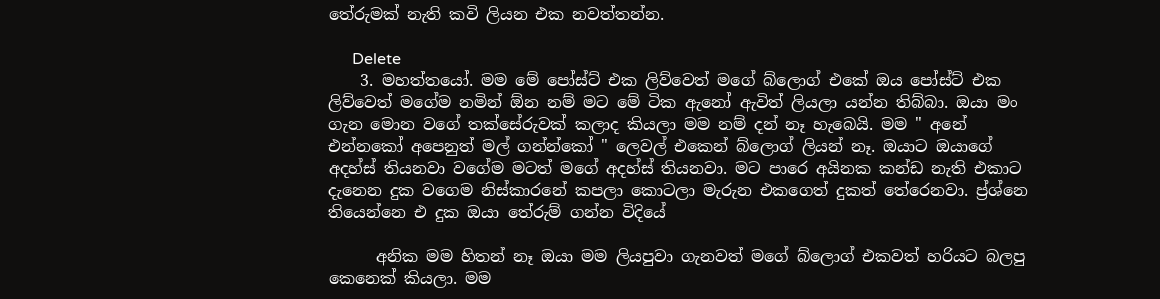තේරුමක් නැති කවි ලියන එක නවත්තන්න.

      Delete
    3. මහත්තයෝ. මම මේ පෝස්ට් එක ලිව්වෙත් මගේ බ්ලොග් එකේ ඔය පෝස්ට් එක ලිව්වෙත් මගේම නමින් ඕන නම් මට මේ ටික ඇනෝ ඇවිත් ලියලා යන්න තිබ්බා. ඔයා මං ගැන මොන වගේ තක්සේරුවක් කලාද කියලා මම නම් දන් නෑ හැබෙයි. මම " අනේ එන්නකෝ අපෙනුත් මල් ගන්න්කෝ " ලෙවල් එකෙන් බ්ලොග් ලියන් නෑ. ඔයාට ඔයාගේ අදහ්ස් තියනවා වගේම මටත් මගේ අදහ්ස් තියනවා. මට පාරෙ අයිනක කන්ඩ නැති එකාට දැනෙන දුක වගෙම නිස්කාරනේ කපලා කොටලා මැරුන එකගෙත් දුකත් තේරෙනවා. ප්‍ර්ශ්නෙ තියෙන්නෙ එ දුක ඔයා තේරුම් ගන්න විදියේ

      අනික මම හිතන් නෑ ඔයා මම ලියපුවා ගැනවත් මගේ බ්ලොග් එකවත් හරියට බලපු කෙනෙක් කියලා. මම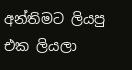අන්තිමට ලියපු එක ලියලා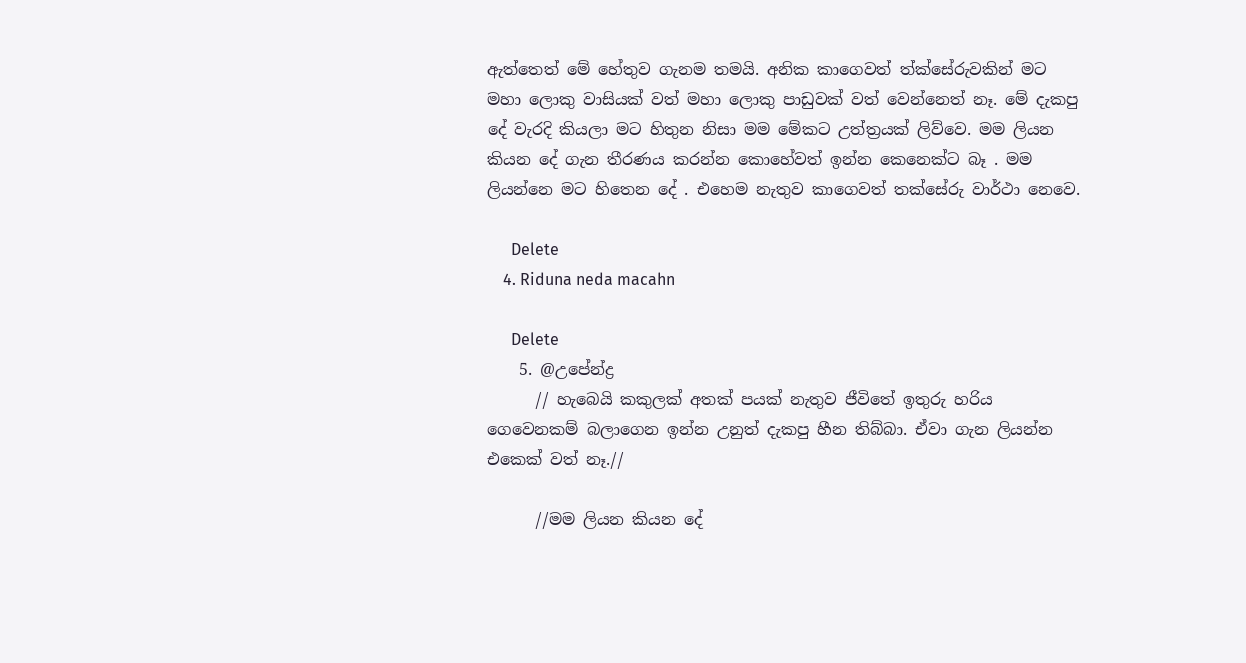ඇත්තෙත් මේ හේතුව ගැනම තමයි. අනික කාගෙවත් ත්ක්සේරුවකින් මට මහා ලොකු වාසියක් වත් මහා ලොකු පාඩුවක් වත් වෙන්නෙත් නෑ. මේ දැකපු දේ වැරදි කියලා මට හිතුන නිසා මම මේකට උත්ත්‍රයක් ලිව්වෙ. මම ලියන කියන දේ ගැන තීරණය කරන්න කොහේවත් ඉන්න කෙනෙක්ට බෑ . මම ලියන්නෙ මට හිතෙන දේ . එහෙම නැතුව කාගෙවත් තක්සේරු වාර්ථා නෙවෙ.

      Delete
    4. Riduna neda macahn

      Delete
    5. @උපේන්ද්‍ර
      // හැබෙයි කකුලක් අතක් පයක් නැතුව ජීවිතේ ඉතුරු හරිය ගෙවෙනකම් බලාගෙන ඉන්න උනුත් දැකපු හීන තිබ්බා. ඒවා ගැන ලියන්න එකෙක් වත් නෑ.//

      //මම ලියන කියන දේ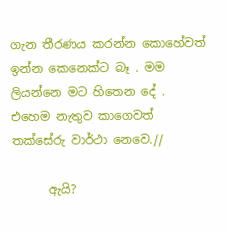ගැන තීරණය කරන්න කොහේවත් ඉන්න කෙනෙක්ට බෑ . මම ලියන්නෙ මට හිතෙන දේ . එහෙම නැතුව කාගෙවත් තක්සේරු වාර්ථා නෙවෙ.//

      ඇයි?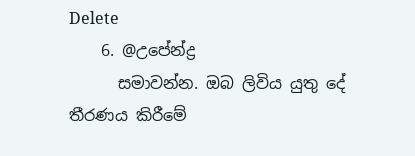Delete
    6. @උපේන්ද්‍ර
      සමාවන්න. ඔබ ලිවිය යුතු දේ තීරණය කිරීමේ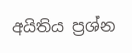අයිතිය ප්‍රශ්න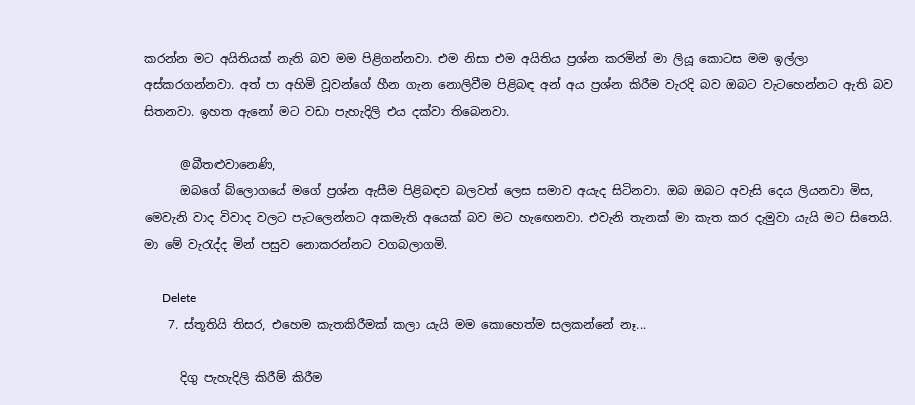කරන්න මට අයිතියක් නැති බව මම පිළිගන්නවා. එම නිසා එම අයිතිය ප්‍රශ්න කරමින් මා ලියූ කොටස මම ඉල්ලා අස්කරගන්නවා. අත් පා අහිමි වූවන්ගේ හීන ගැන නොලිවීම පිළිබඳ අන් අය ප්‍රශ්න කිරීම වැරදි බව ඔබට වැටහෙන්නට ඇති බව සිතනවා. ඉහත ඇනෝ මට වඩා පැහැදිලි එය දක්වා තිබෙනවා.

      @බීතළුවානෙණි,
      ඔබගේ බ්ලොගයේ මගේ ප්‍රශ්න ඇසීම පිළිබඳව බලවත් ලෙස සමාව අයැද සිටිනවා. ඔබ ඔබට අවැසි දෙය ලියනවා මිස, මෙවැනි වාද විවාද වලට පැටලෙන්නට අකමැති අයෙක් බව මට හැඟෙනවා. එවැනි තැනක් මා කැත කර දැමුවා යැයි මට සිතෙයි. මා මේ වැරැද්ද මින් පසුව නොකරන්නට වගබලාගමි.

      Delete
    7. ස්තූතියි තිසර, එහෙම කැතකිරීමක් කලා යැයි මම කොහෙත්ම සලකන්නේ නෑ...

      දිගු පැහැදිලි කිරීම් කිරීම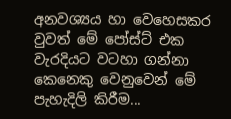අනවශ්‍යය හා වෙහෙසකර වුවත් මේ පෝස්ට් එක වැරදියට වටහා ගන්නා කෙනෙකු වෙනුවෙන් මේ පැහැදිලි කිරීම...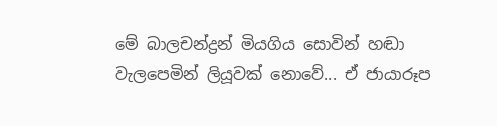මේ බාලචන්ද්‍රන් මියගිය සොවින් හඬා වැලපෙමින් ලියූවක් නොවේ... ඒ ජායාරූප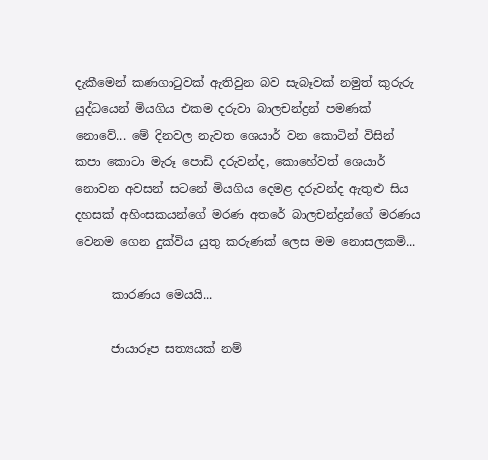දැකීමෙන් කණගාටුවක් ඇතිවුන බව සැබෑවක් නමුත් කුරුරු යුද්ධයෙන් මියගිය එකම දරුවා බාලචන්ද්‍රන් පමණක් නොවේ... මේ දිනවල නැවත ශෙයාර් වන කොටින් විසින් කපා කොටා මැරූ පොඩි දරුවන්ද, කොහේවත් ශෙයාර් නොවන අවසන් සටනේ මියගිය දෙමළ දරුවන්ද ඇතුළු සිය දහසක් අහිංසකයන්ගේ මරණ අතරේ බාලචන්ද්‍රන්ගේ මරණය වෙනම ගෙන දුක්විය යුතු කරුණක් ලෙස මම නොසලකමි...

      කාරණය මෙයයි...

      ජායාරූප සත්‍යයක් නම්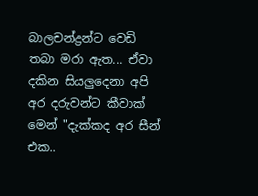බාලචන්ද්‍රන්ට වෙඩි තබා මරා ඇත... ඒවා දකින සියලුදෙනා අපි අර දරුවන්ට කීවාක් මෙන් "දැක්කද අර සීන් එක..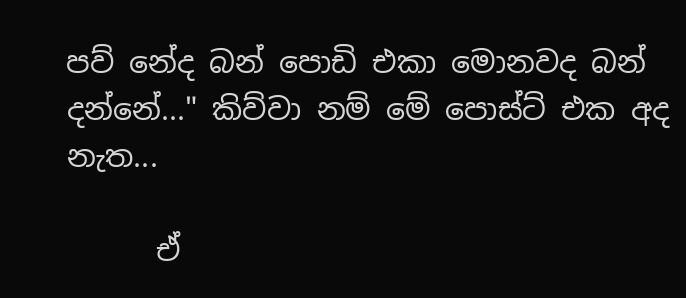පව් නේද බන් පොඩි එකා මොනවද බන් දන්නේ..." කිව්වා නම් මේ පොස්ට් එක අද නැත...

      ඒ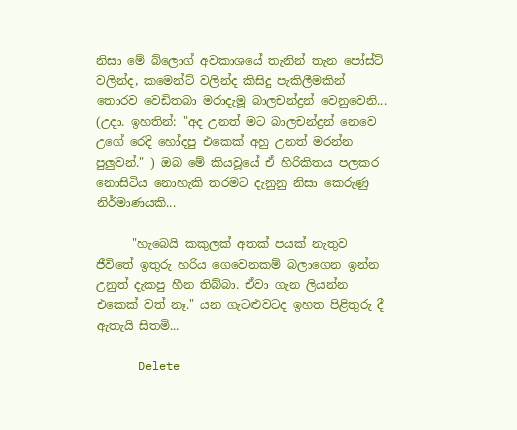නිසා මේ බ්ලොග් අවකාශයේ තැනින් තැන පෝස්ට් වලින්ද, කමෙන්ට් වලින්ද කිසිදු පැකිලීමකින් තොරව වෙඩිතබා මරාදැමූ බාලචන්ද්‍රන් වෙනුවෙනි... (උදා. ඉහතින්: "අද උනත් මට බාලචන්ද්‍රන් නෙවෙ උගේ රෙදි හෝදපු එකෙක් අහු උනත් මරන්න පුලුවන්." ) ඔබ මේ කියවූයේ ඒ හිරිකිතය පලකර නොසිටිය නොහැකි තරමට දැනුනු නිසා කෙරුණු නිර්මාණයකි...

      "හැබෙයි කකුලක් අතක් පයක් නැතුව ජීවිතේ ඉතුරු හරිය ගෙවෙනකම් බලාගෙන ඉන්න උනුත් දැකපු හීන තිබ්බා. ඒවා ගැන ලියන්න එකෙක් වත් නෑ." යන ගැටළුවටද ඉහත පිළිතුරු දී ඇතැයි සිතමි...

      Delete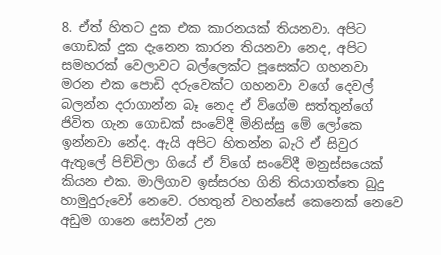8. ඒත් හිතට දුක එක කාරනයක් තියනවා. අපිට ගොඩක් දුක දැනෙන කාරන තියනවා නෙද, අපිට සමහරක් වෙලාවට බල්ලෙක්ට පූසෙක්ට ගහනවා මරන එක පොඩි දරුවෙක්ට ගහනවා වගේ දෙවල් බලන්න දරාගාන්න බෑ නෙද ඒ ව්ගේම සත්තුන්ගේ ජිවිත ගැන ගොඩක් සංවේදී මිනිස්සු මේ ලෝකෙ ඉන්නවා නේද. ඇයි අපිට හිතන්න බැරි ඒ සිවුර ඇතුලේ පිච්චිලා ගියේ ඒ ව්ගේ සංවේදී මනුස්සයෙක් කියන එක. මාලිගාව ඉස්සරහ ගිනි තියාගත්තෙ බුදු හාමුදුරුවෝ නෙවෙ. රහතුන් වහන්සේ කෙනෙක් නෙවෙ අඩුම ගානෙ සෝවන් උන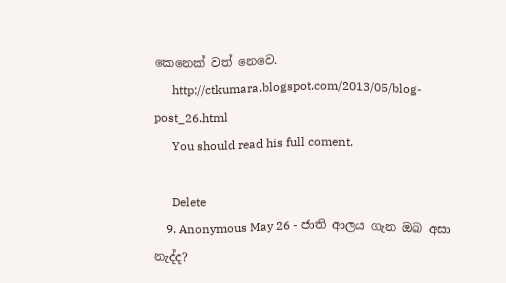කෙනෙක් වත් නෙවෙ.
      http://ctkumara.blogspot.com/2013/05/blog-post_26.html
      You should read his full coment.

      Delete
    9. Anonymous May 26 - ජාති ආලය ගැන ඔබ අසා නැද්ද?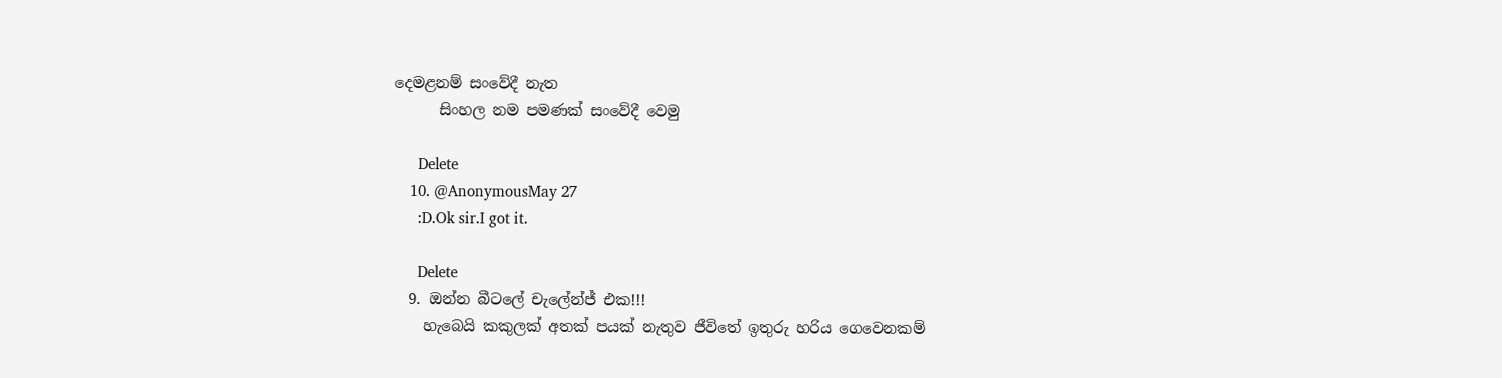දෙමළනම් සංවේදී නැත
      සිංහල නම පමණක් සංවේදී වෙමු

      Delete
    10. @AnonymousMay 27
      :D.Ok sir.I got it.

      Delete
  9. ඔන්න බීටලේ චැලේන්ජ් එක!!!
    හැබෙයි කකුලක් අතක් පයක් නැතුව ජීවිතේ ඉතුරු හරිය ගෙවෙනකම්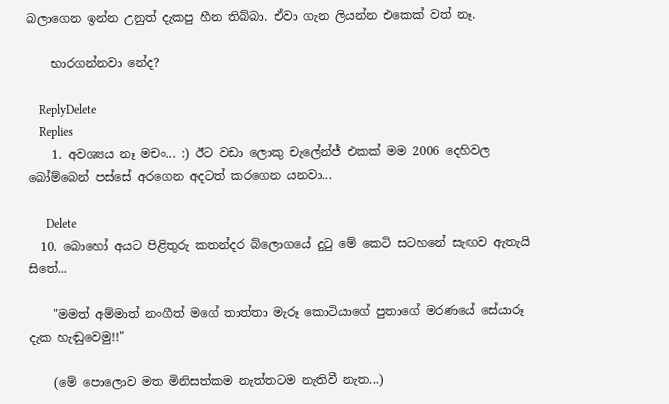බලාගෙන ඉන්න උනුත් දැකපු හීන තිබ්බා. ඒවා ගැන ලියන්න එකෙක් වත් නෑ.

    භාරගන්නවා නේද?

    ReplyDelete
    Replies
    1. අවශ්‍යය නෑ මචං... :) ඊට වඩා ලොකු චැලේන්ජ් එකක් මම 2006 දෙහිවල බෝම්බෙන් පස්සේ අරගෙන අදටත් කරගෙන යනවා...

      Delete
  10. බොහෝ අයට පිළිතුරු කතන්දර බ්ලොගයේ දු‍ටු මේ කෙටි සටහනේ සැඟව ඇතැයි සිතේ...

    "මමත් අම්මාත් නංගීත් මගේ තාත්තා මැරූ කොටියාගේ පුතාගේ මරණයේ සේයාරූ දැක හැඬුවෙමු!!"

    (මේ පොලොව මත මිනිසත්කම නැත්තටම නැතිවී නැත...)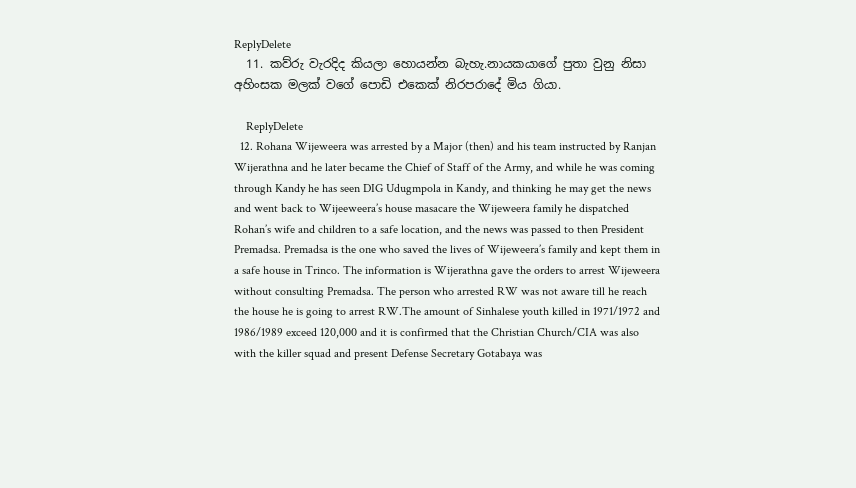ReplyDelete
  11. කව්රු වැරදිද කියලා හොයන්න බැහැ.නායකයාගේ පුතා වුනු නිසා අහිංසක මලක් වගේ පොඩි එකෙක් නිරපරාදේ මිය ගියා.

    ReplyDelete
  12. Rohana Wijeweera was arrested by a Major (then) and his team instructed by Ranjan Wijerathna and he later became the Chief of Staff of the Army, and while he was coming through Kandy he has seen DIG Udugmpola in Kandy, and thinking he may get the news and went back to Wijeeweera’s house masacare the Wijeweera family he dispatched Rohan’s wife and children to a safe location, and the news was passed to then President Premadsa. Premadsa is the one who saved the lives of Wijeweera’s family and kept them in a safe house in Trinco. The information is Wijerathna gave the orders to arrest Wijeweera without consulting Premadsa. The person who arrested RW was not aware till he reach the house he is going to arrest RW.The amount of Sinhalese youth killed in 1971/1972 and 1986/1989 exceed 120,000 and it is confirmed that the Christian Church/CIA was also with the killer squad and present Defense Secretary Gotabaya was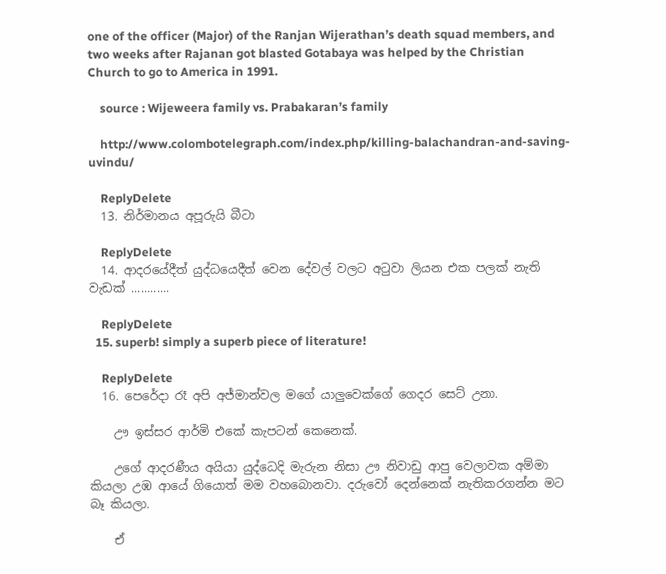one of the officer (Major) of the Ranjan Wijerathan’s death squad members, and two weeks after Rajanan got blasted Gotabaya was helped by the Christian Church to go to America in 1991.

    source : Wijeweera family vs. Prabakaran’s family

    http://www.colombotelegraph.com/index.php/killing-balachandran-and-saving-uvindu/

    ReplyDelete
  13. නිර්මානය අපූරුයි බීටා

    ReplyDelete
  14. ආදරයේදීත් යුද්ධයෙදීත් වෙන දේවල් වලට අටුවා ලියන එක පලක් නැති වැඩක් ............

    ReplyDelete
  15. superb! simply a superb piece of literature!

    ReplyDelete
  16. පෙරේදා රෑ අපි අජ්මාන්වල මගේ යාලුවෙක්ගේ ගෙදර සෙට් උනා.

    ඌ ඉස්සර ආර්මි එකේ කැපටන් කෙනෙක්.

    උගේ ආදරණීය අයියා යුද්ධෙදි මැරුන නිසා ඌ නිවාඩු ආපු වෙලාවක අම්මා කියලා උඹ ආයේ ගියොත් මම වහබොනවා. දරුවෝ දෙන්නෙක් නැතිකරගන්න මට බෑ කියලා.

    ඒ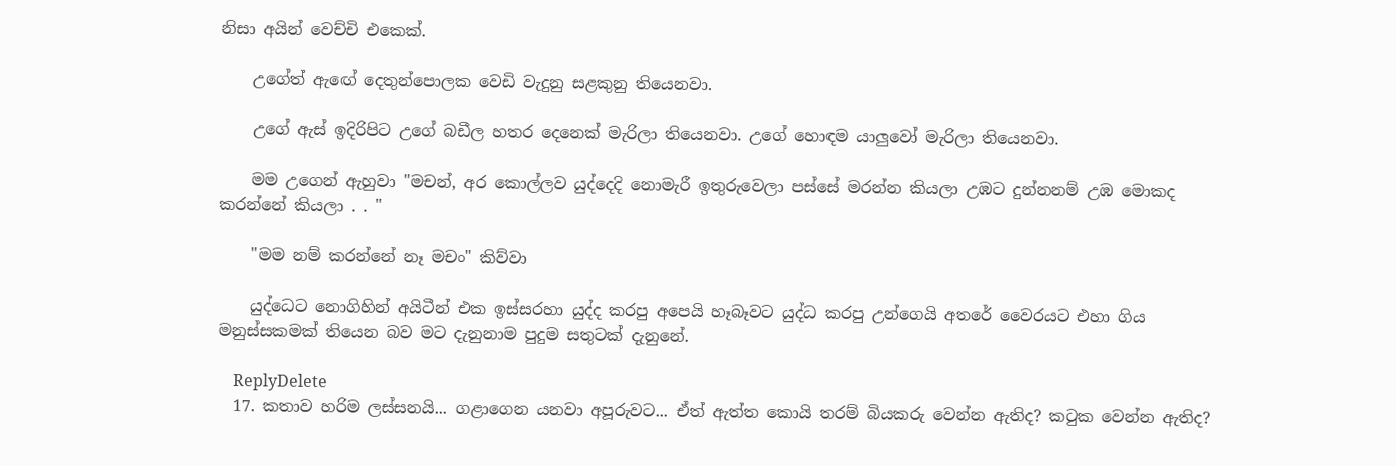නිසා අයින් වෙච්චි එකෙක්.

    උගේත් ඇඟේ දෙතුන්පොලක වෙඩි වැදුනු සළකුනු තියෙනවා.

    උගේ ඇස් ඉදිරිපිට උගේ බඩීල හතර දෙනෙක් මැරිලා තියෙනවා. උගේ හොඳම යාලුවෝ මැරිලා තියෙනවා.

    මම උගෙන් ඇහුවා "මචන්, අර කොල්ලව යුද්දෙදි නොමැරී ඉතුරුවෙලා පස්සේ මරන්න කියලා උඹට දුන්නනම් උඹ මොකද කරන්නේ කියලා . . "

    "මම නම් කරන්නේ නෑ මචං" කිව්වා

    යුද්ධෙට නොගිහින් අයිටීන් එක ඉස්සරහා යුද්ද කරපු අපෙයි හෑබෑවට යුද්ධ කරපු උන්ගෙයි අතරේ වෛරයට එහා ගිය මනුස්සකමක් තියෙන බව මට දැනුනාම පුදුම සතුටක් දැනුනේ.

    ReplyDelete
  17. කතාව හරිම ලස්සනයි... ගළාගෙන යනවා අපූරුවට... ඒත් ඇත්ත කොයි තරම් බියකරු වෙන්න ඇතිද? කටුක වෙන්න ඇතිද?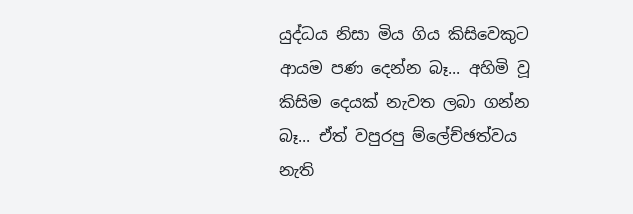යුද්ධය නිසා මිය ගිය කිසිවෙකුට ආයම පණ දෙන්න බෑ... අහිමි වූ කිසිම දෙයක් නැවත ලබා ගන්න බෑ... ඒත් වපුරපු ම්ලේච්ඡත්වය නැති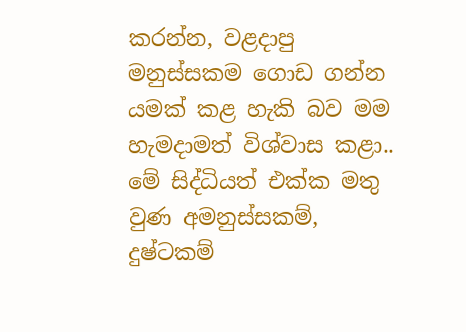කරන්න, වළදාපු මනුස්සකම ගොඩ ගන්න යමක් කළ හැකි බව මම හැමදාමත් විශ්වාස කළා.. මේ සිද්ධියත් එක්ක මතු වුණ අමනුස්සකම්, දුෂ්ටකම්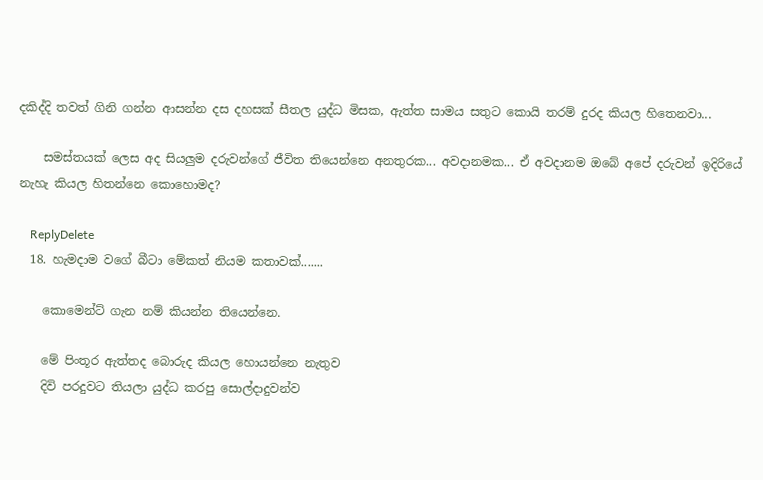දකිද්දි තවත් ගිනි ගන්න ආසන්න දස දහසක් සීතල යුද්ධ මිසක, ඇත්ත සාමය සතුට කොයි තරම් දුරද කියල හිතෙනවා...

    සමස්තයක් ලෙස අද සියලුම දරුවන්ගේ ජීවිත තියෙන්නෙ අනතුරක... අවදානමක... ඒ අවදානම ඔබේ අපේ දරුවන් ඉදිරියේ නැහැ කියල හිතන්නෙ කොහොමද?

    ReplyDelete
  18. හැමදාම වගේ බීටා මේකත් නියම කතාවක්.......

    කොමෙන්ට් ගැන නම් කියන්න තියෙන්නෙ.

    මේ පිංතූර ඇත්තද බොරුද කියල හොයන්නෙ නැතුව
    දිවි පරදුවට තියලා යුද්ධ කරපු සොල්දාදුවන්ව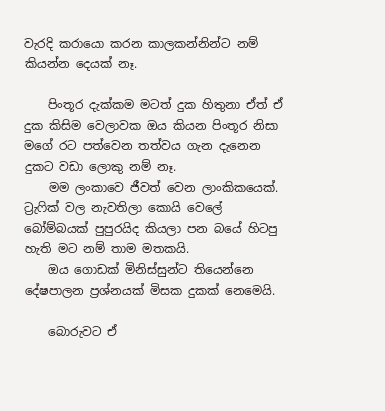වැරදි කරායො කරන කාලකන්නින්ට නම් කියන්න දෙයක් නෑ.

    පිංතූර දැක්කම මටත් දුක හිතුනා ඒත් ඒ දුක කිසිම වෙලාවක ඔය කියන පිංතූර නිසා මගේ රට පත්වෙන තත්වය ගැන දැනෙන දුකට වඩා ලොකු නම් නෑ.
    මම ලංකාවෙ ජීවත් වෙන ලාංකිකයෙක්. ට්‍රැෆික් වල නැවතිලා කොයි වෙලේ බෝම්බයක් පුපුරයිද කියලා පන බයේ හිටපු හැති මට නම් තාම මතකයි.
    ඔය ගොඩක් මිනිස්සුන්ට තියෙන්නෙ දේෂපාලන ප්‍රශ්නයක් මිසක දුකක් නෙමෙයි.

    බොරුවට ඒ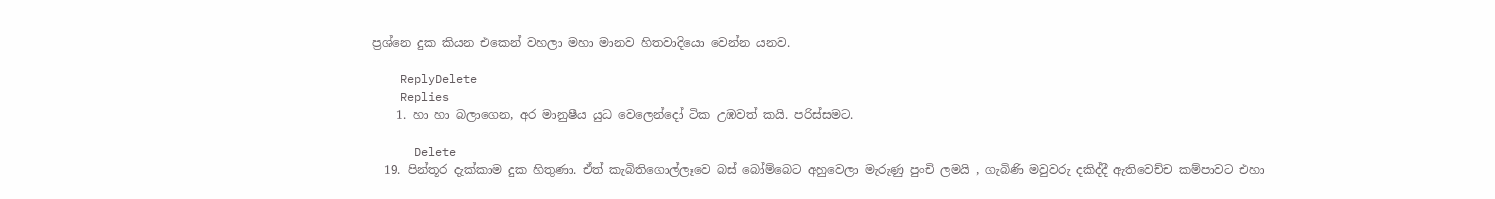ප්‍රශ්නෙ දුක කියන එකෙන් වහලා මහා මානව හිතවාදියො වෙන්න යනව.

    ReplyDelete
    Replies
    1. හා හා බලාගෙන, අර මානුෂීය යුධ වෙලෙන්දෝ ටික උඹවත් කයි. පරිස්සමට.

      Delete
  19. පින්තූර දැක්කාම දුක හිතුණා. ඒත් කැබිතිගොල්ලෑවෙ බස් බෝම්බෙට අහුවෙලා මැරුණු පුංචි ලමයි , ගැබිණි මවුවරු දකිද්දී ඇතිවෙච්ච කම්පාවට එහා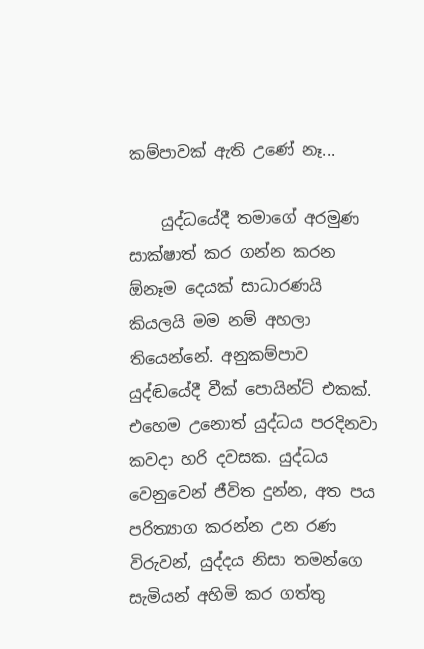කම්පාවක් ඇති උණේ නෑ...

    යුද්ධයේදී තමාගේ අරමුණ සාක්ෂාත් කර ගන්න කරන ඕනෑම දෙයක් සාධාරණයි කියලයි මම නම් අහලා තියෙන්නේ. අනුකම්පාව යුද්ඬයේදී වීක් පොයින්ට් එකක්. එහෙම උනොත් යුද්ධය පරදිනවා කවදා හරි දවසක. යුද්ධය වෙනුවෙන් ජීවිත දුන්න, අත පය පරිත්‍යාග කරන්න උන රණ විරුවන්, යුද්දය නිසා තමන්ගෙ සැමියන් අහිමි කර ගත්තු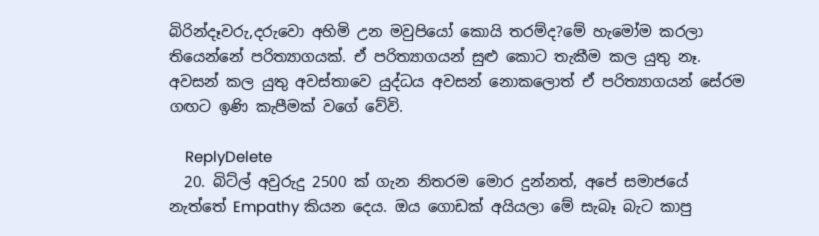බිරින්දෑවරු,දරුවො අහිමි උන මවුපියෝ කොයි තරම්ද?මේ හැමෝම කරලා තියෙන්නේ පරිත්‍යාගයක්. ඒ පරිත්‍යාගයන් සුළු කොට තැකීම කල යුතු නෑ. අවසන් කල යුතු අවස්තාවෙ යුද්ධය අවසන් නොකලොත් ඒ පරිත්‍යාගයන් සේරම ගඟට ඉණි කැපීමක් වගේ වේවි.

    ReplyDelete
  20. බිට්ල් අවුරුදු 2500 ක් ගැන නිතරම මොර දුන්නත්, අපේ සමාජයේ නැත්තේ Empathy කියන දෙය. ඔය ගොඩක් අයියලා මේ සැබෑ බැට කාපු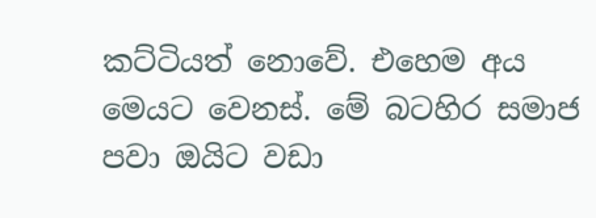කට්ටියත් නොවේ. එහෙම අය මෙයට වෙනස්. මේ බටහිර සමාජ පවා ඔයිට වඩා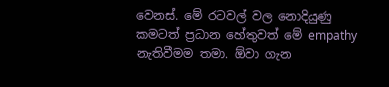වෙනස්. මේ රටවල් වල නොදියුණු කමටත් ප්‍රධාන හේතුවත් මේ empathy නැතිවීමම තමා. ඕවා ගැන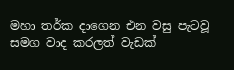මහා තර්ක දාගෙන එන වසු පැටවූ සමග වාද කරලත් වැඩක්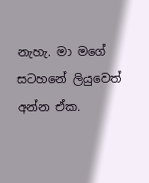නැහැ. මා මගේ සටහනේ ලියුවෙත් අන්න ඒක.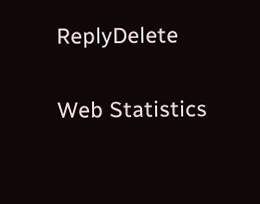ReplyDelete

Web Statistics